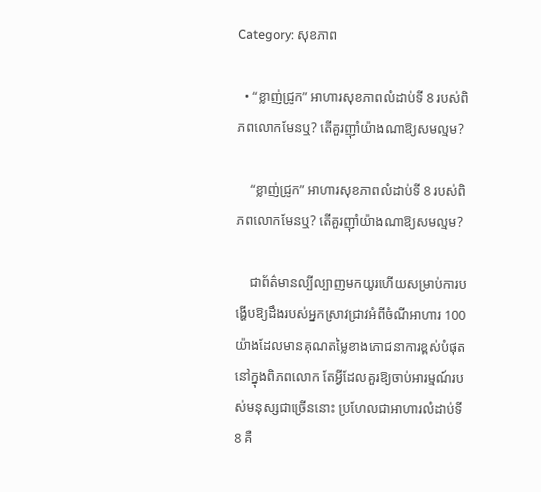Category: សុខភាព

  • “ខ្លាញ់ជ្រូក” អាហារសុខភាពលំដាប់ទី 8 របស់ពិភពលោកមែនឬ? តើគួរញ៉ាំយ៉ាងណាឱ្យសមល្មម?

    “ខ្លាញ់ជ្រូក” អាហារសុខភាពលំដាប់ទី 8 របស់ពិភពលោកមែនឬ? តើគួរញ៉ាំយ៉ាងណាឱ្យសមល្មម?

    ជាព័ត៌មានល្បីល្បាញមកយូរហើយសម្រាប់ការបង្ហើបឱ្យដឹងរបស់អ្នកស្រាវជ្រាវអំពីចំណីអាហារ 100យ៉ាងដែលមានគុណតម្លៃខាងភោជនាការខ្ពស់បំផុតនៅក្នុងពិភពលោក តែអ្វីដែលគួរឱ្យចាប់អារម្មណ៍របស់មនុស្សជាច្រើននោះ ប្រហែលជាអាហារលំដាប់ទី 8 គឺ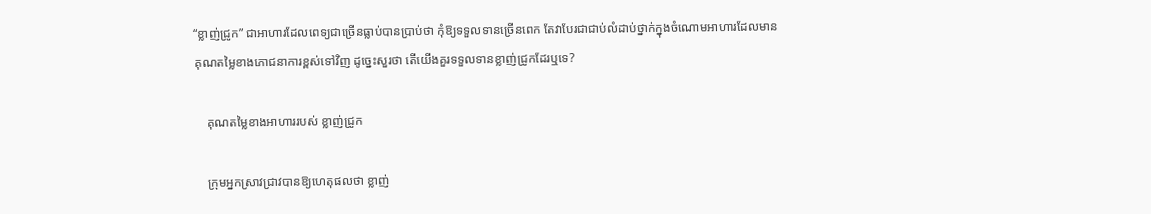“ខ្លាញ់ជ្រូក” ជាអាហារដែលពេទ្យជាច្រើនធ្លាប់បានប្រាប់ថា កុំឱ្យទទួលទានច្រើនពេក តែវាបែរជាជាប់លំដាប់ថ្នាក់ក្នុងចំណោមអាហារដែលមានគុណតម្លៃខាងភោជនាការខ្ពស់ទៅវិញ ដូច្នេះសួរថា តើយើងគួរទទួលទានខ្លាញ់ជ្រូកដែរឬទេ?

    គុណតម្លៃខាងអាហាររបស់ ខ្លាញ់ជ្រូក

    ក្រុមអ្នកស្រាវជ្រាវបានឱ្យហេតុផលថា ខ្លាញ់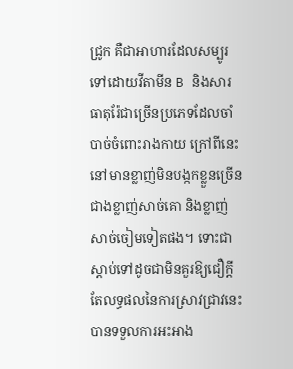ជ្រូក គឺជាអាហារដែលសម្បូរទៅដោយវីតាមីន B និងសារធាតុរ៉ែជាច្រើនប្រភេទដែលចាំបាច់ចំពោះរាងកាយ ក្រៅពីនេះនៅមានខ្លាញ់មិនបង្កកខ្លួនច្រើនជាងខ្លាញ់សាច់គោ និងខ្លាញ់សាច់ចៀមទៀតផង។ ទោះជាស្ដាប់ទៅដូចជាមិនគួរឱ្យជឿក្ដី តែលទ្ធផលនៃការស្រាវជ្រាវនេះបានទទួលការអះអាង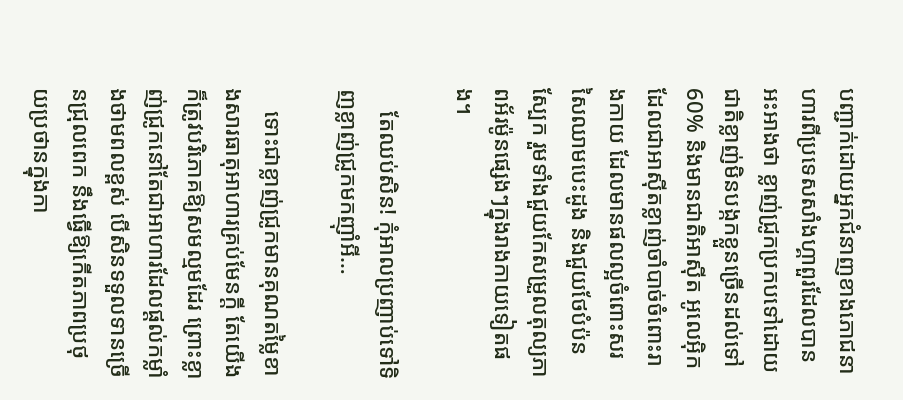បញ្ជាក់ដោយអ្នកជំនាញខាងភោជនាហារពីប្រទេសសាំងហ្គាពួរដែលបានអះអាងថា ខ្លាញ់ជ្រូកប្រកបទៅដោយជាតិខ្លាញ់មិនបង្កកខ្លួនច្រើនដល់ទៅ 60% និងមានជាតិអាស៊ីត អូលេអ៊ិក ដែលជាអាស៊ីតខ្លាញ់ចាំបាច់ចំពោះរាងកាយ ដែលមានផលល្អចំពោះសរសៃឈាមបេះដូង និងជួយថែបំប៉នស្បែក រួមទាំងជួយកែសម្រួលតុល្យភាពអ័រម៉ូនផ្សេងៗក្នុងរាងកាយទៀតផង។

    តែឈប់សិន! កុំអាលប្រញាប់ទៅទិញខ្លាញ់ជ្រូកមកញ៉ាំអី…

    ទោះជាខ្លាញ់ជ្រូកមានគុណតម្លៃខាងសារធាតុអាហារគ្រប់មែនក្ដី តែយើងក៏ត្រូវបរិភោគឱ្យសមល្មមដែរ ព្រោះខ្លាញ់ជ្រូកនៅតែជាអាហារដែលផ្ដល់កម្លាំងថាមពលខ្ពស់ បើសិនទទួលទានច្រើនជ្រុលពេក នឹងធ្វើឱ្យកើតភាពប្រថុយប្រថានក្នុងកា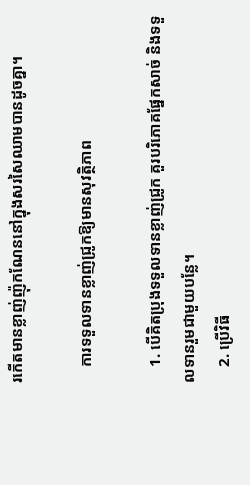រកើតមានខ្លាញ់ញ៉ុកណែននៅក្នុងសរសៃឈាមបានដូចគ្នា។

    ការទទួលទានខ្លាញ់ជ្រូកឱ្យមានសុវត្ថិភាព

    1. បើគិតប្រុងទទួលទានខ្លាញ់ជ្រូក គួរបរិភោគផ្នែកសាច់ និងទទួលទានរួមជាមួយបន្លែ។
    2. ប្រើវិធី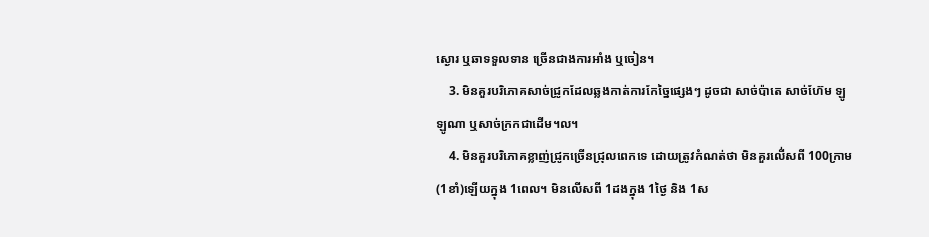ស្ងោរ ឬឆាទទួលទាន ច្រើនជាងការអាំង ឬចៀន។
    3. មិនគួរបរិភោគសាច់ជ្រូកដែលឆ្លងកាត់ការកែច្នៃផ្សេងៗ ដូចជា សាច់ប៉ាតេ សាច់ហ៊ែម ឡូឡូណា ឬសាច់ក្រកជាដើម។ល។
    4. មិនគួរបរិភោគខ្លាញ់ជ្រូកច្រើនជ្រុលពេកទេ ដោយត្រូវកំណត់ថា មិនគួរលើ់សពី 100ក្រាម(1ខាំ)ឡើយក្នុង 1ពេល។ មិនលើសពី 1ដងក្នុង 1ថ្ងៃ និង 1ស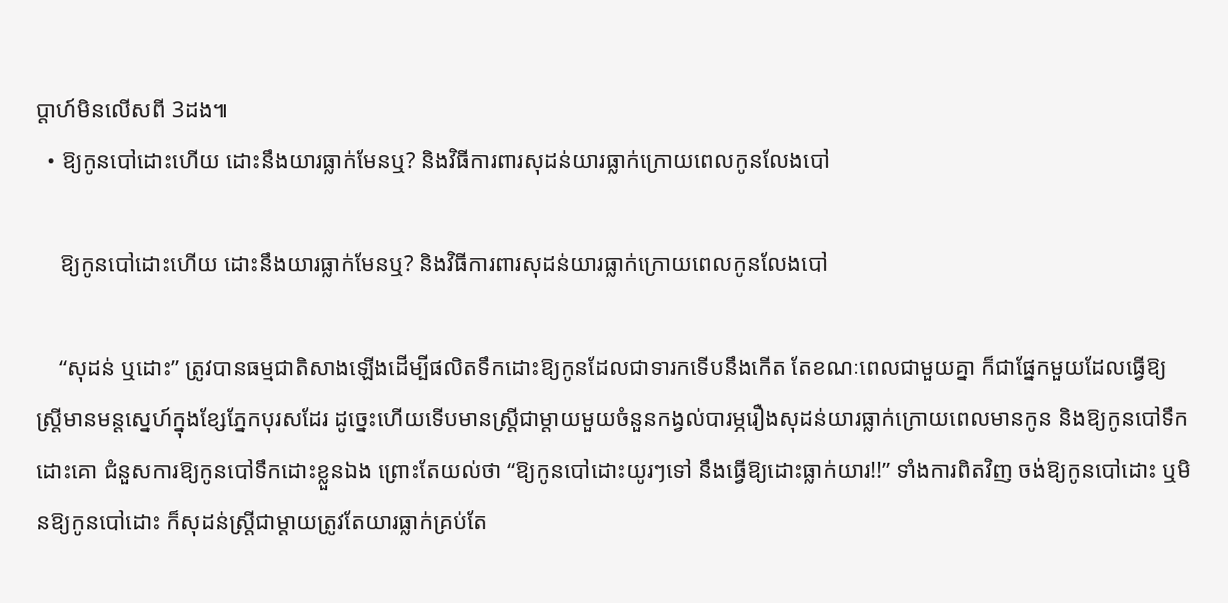ប្ដាហ៍មិនលើសពី 3ដង៕
  • ឱ្យកូនបៅដោះហើយ ដោះនឹងយារធ្លាក់មែនឬ? និងវិធីការពារសុដន់យារធ្លាក់ក្រោយពេលកូនលែងបៅ

    ឱ្យកូនបៅដោះហើយ ដោះនឹងយារធ្លាក់មែនឬ? និងវិធីការពារសុដន់យារធ្លាក់ក្រោយពេលកូនលែងបៅ

    “សុដន់ ឬដោះ” ត្រូវបានធម្មជាតិសាងឡើងដើម្បីផលិតទឹកដោះឱ្យកូនដែលជាទារកទើបនឹងកើត តែខណៈពេលជាមួយគ្នា ក៏ជាផ្នែកមួយដែលធ្វើឱ្យស្ត្រីមានមន្តស្នេហ៍ក្នុងខ្សែភ្នែកបុរសដែរ ដូច្នេះហើយទើបមានស្ត្រីជាម្ដាយមួយចំនួនកង្វល់បារម្ភរឿងសុដន់យារធ្លាក់ក្រោយពេលមានកូន និងឱ្យកូនបៅទឹកដោះគោ ជំនួសការឱ្យកូនបៅទឹកដោះខ្លួនឯង ព្រោះតែយល់ថា “ឱ្យកូនបៅដោះយូរៗទៅ នឹងធ្វើឱ្យដោះធ្លាក់យារ!!” ទាំងការពិតវិញ ចង់ឱ្យកូនបៅដោះ ឬមិនឱ្យកូនបៅដោះ ក៏សុដន់ស្ត្រីជាម្ដាយត្រូវតែយារធ្លាក់គ្រប់តែ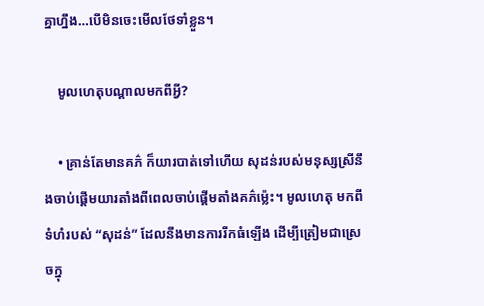គ្នាហ្នឹង…បើមិនចេះមើលថែទាំខ្លួន។

    មូលហេតុបណ្ដាលមកពីអ្វី?

    • គ្រាន់តែមានគភ៌ ក៏យារបាត់ទៅហើយ សុដន់របស់មនុស្សស្រីនឹងចាប់ផ្ដើមយារតាំងពីពេលចាប់ផ្ដើមតាំងគភ៌ម្ល៉េះ។ មូលហេតុ មកពីទំហំរបស់ “សុដន់” ដែលនឹងមានការរីកធំឡើង ដើម្បីត្រៀមជាស្រេចក្នុ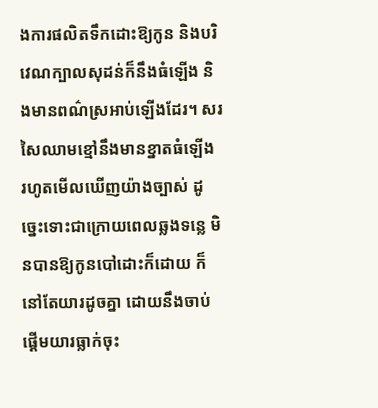ងការផលិតទឹកដោះឱ្យកូន និងបរិវេណក្បាលសុដន់ក៏នឹងធំឡើង និងមានពណ៌ស្រអាប់ឡើងដែរ។ សរសៃឈាមខ្មៅនឹងមានខ្នាតធំឡើង រហូតមើលឃើញយ៉ាងច្បាស់ ដូច្នេះទោះជាក្រោយពេលឆ្លងទន្លេ មិនបានឱ្យកូនបៅដោះក៏ដោយ ក៏នៅតែយារដូចគ្នា ដោយនឹងចាប់ផ្ដើមយារធ្លាក់ចុះ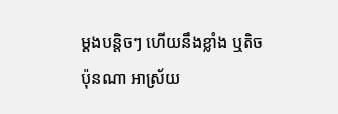ម្ដងបន្តិចៗ ហើយនឹងខ្លាំង ឬតិចប៉ុនណា អាស្រ័យ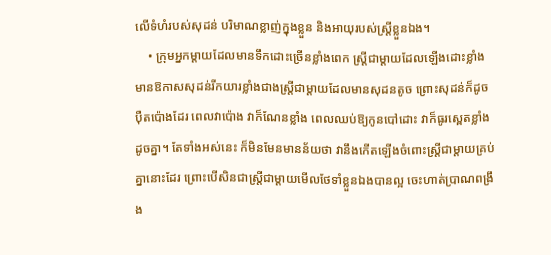លើទំហំរបស់សុដន់ បរិមាណខ្លាញ់ក្នុងខ្លួន និងអាយុរបស់ស្រ្តីខ្លួនឯង។
    • ក្រុមអ្នកម្ដាយដែលមានទឹកដោះច្រើនខ្លាំងពេក ស្ត្រីជាម្ដាយដែលឡើងដោះខ្លាំង មានឱកាសសុដន់រីកយារខ្លាំងជាងស្ត្រីជាម្ដាយដែលមានសុដនតូច ព្រោះសុដន់ក៏ដូចប៉ឺតប៉ោងដែរ ពេលវាប៉ោង វាក៏ណែនខ្លាំង ពេលឈប់ឱ្យកូនបៅដោះ វាក៏ធូរស្ពេតខ្លាំងដូចគ្នា។ តែទាំងអស់នេះ ក៏មិនមែនមានន័យថា វានឹងកើតឡើងចំពោះស្ត្រីជាម្ដាយគ្រប់គ្នានោះដែរ ព្រោះបើសិនជាស្ត្រីជាម្ដាយមើលថែទាំខ្លួនឯងបានល្អ ចេះហាត់ប្រាណពង្រឹង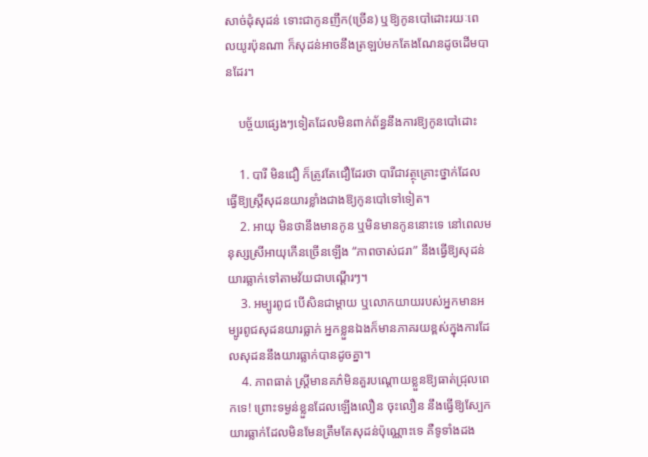សាច់ដុំសុដន់ ទោះជាកូនញឹក(ច្រើន) ឬឱ្យកូនបៅដោះរយៈពេលយូរប៉ុនណា ក៏សុដន់អាចនឹងត្រឡប់មកតែងណែនដូចដើមបានដែរ។

    បច្ច័យផ្សេងៗទៀតដែលមិនពាក់ព័ន្ធនឹងការឱ្យកូនបៅដោះ

    1. បារី មិនជឿ ក៏ត្រូវតែជឿដែរថា បារីជាវត្ថុគ្រោះថ្នាក់ដែលធ្វើឱ្យស្រ្តីសុដនយារខ្លាំងជាងឱ្យកូនបៅទៅទៀត។
    2. អាយុ មិនថានឹងមានកូន ឬមិនមានកូននោះទេ នៅពេលមនុស្សស្រីអាយុកើនច្រើនឡើង “ភាពចាស់ជរា” នឹងធ្វើឱ្យសុដន់យារធ្លាក់ទៅតាមវ័យជាបណ្ដើរៗ។
    3. អម្បូរពូជ បើសិនជាម្ដាយ ឬលោកយាយរបស់អ្នកមានអម្បូរពូជសុដនយារធ្លាក់ អ្នកខ្លួនឯងក៏មានភាគរយខ្ពស់ក្នុងការដែលសុដននឹងយារធ្លាក់បានដូចគ្នា។
    4. ភាពធាត់ ស្រ្តីមានគភ៌មិនគួរបណ្ដោយខ្លួនឱ្យធាត់ជ្រុលពេកទេ! ព្រោះទម្ងន់ខ្លួនដែលឡើងលឿន ចុះលឿន នឹងធ្វើឱ្យស្បែកយារធ្លាក់ដែលមិនមែនត្រឹមតែសុដន់ប៉ុណ្ណោះទេ គឺទូទាំងដង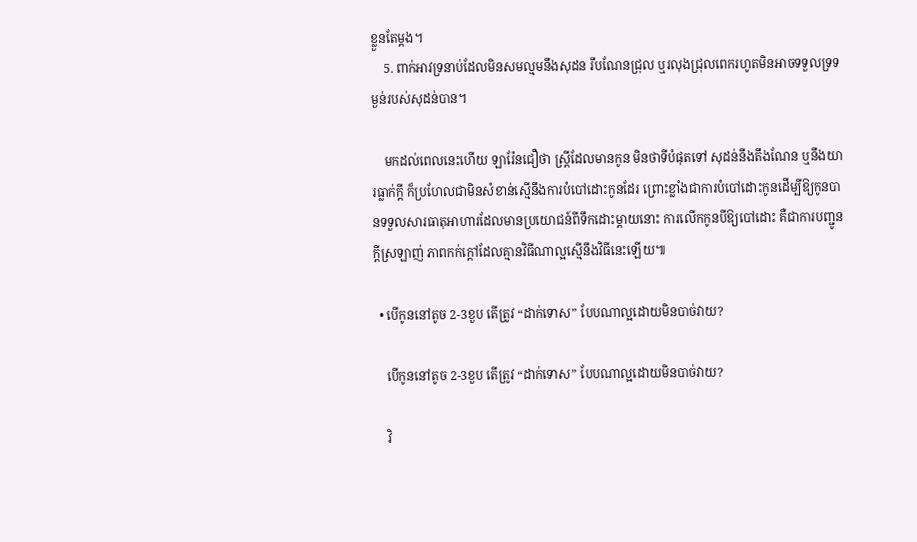ខ្លួនតែម្ដង។
    5. ពាក់អាវទ្រនាប់ដែលមិនសមល្មមនឹងសុដន រឹបណែនជ្រុល ឬរលុងជ្រុលពេករហូតមិនអាចទទួលទ្រទម្ងន់របស់សុដន់បាន។

    មកដល់ពេលនេះហើយ ឡារ៉ែនជឿថា ស្រ្តីដែលមានកូន មិនថាទីបំផុតទៅ សុដន់នឹងតឹងណែន ឬនឹងយារធ្លាក់ក្ដី ក៏ប្រហែលជាមិនសំខាន់ស្មើនឹងការបំបៅដោះកូនដែរ ព្រោះខ្លាំងជាការបំបៅដោះកូនដើម្បីឱ្យកូនបានទទួលសារធាតុអាហារដែលមានប្រយោជន៍ពីទឹកដោះម្ដាយនោះ ការលើកកូនបីឱ្យបៅដោះ គឺជាការបញ្ជូនក្ដីស្រឡាញ់ ភាពកក់ក្ដៅដែលគ្មានវិធីណាល្អស្មើនឹងវិធីនេះឡើយ៕

  • បើកូននៅតូច 2-3ខួប តើត្រូវ “ដាក់ទោស” បែបណាល្អដោយមិនបាច់វាយ?

    បើកូននៅតូច 2-3ខួប តើត្រូវ “ដាក់ទោស” បែបណាល្អដោយមិនបាច់វាយ?

    វិ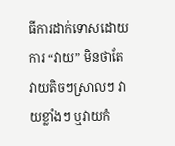ធីការដាក់ទោសដោយការ “វាយ” មិនថាតែវាយតិចៗស្រាលៗ វាយខ្លាំងៗ ឬវាយកំ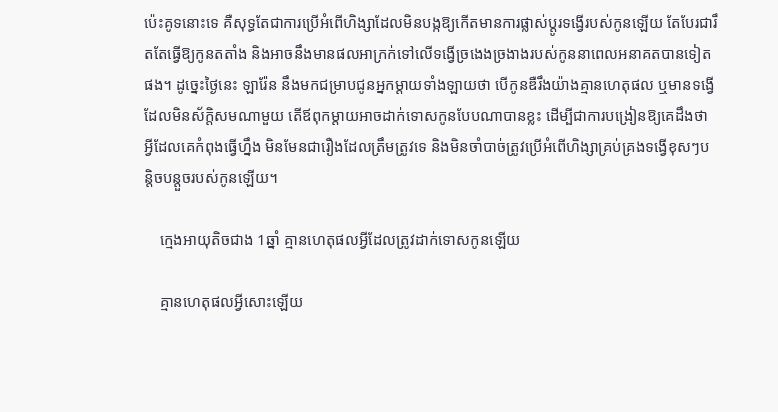ប៉េះគូទនោះទេ គឺសុទ្ធតែជាការប្រើអំពើហិង្សាដែលមិនបង្កឱ្យកើតមានការផ្លាស់ប្ដូរទង្វើរបស់កូនឡើយ តែបែរជារឹតតែធ្វើឱ្យកូនតតាំង និងអាចនឹងមានផលអាក្រក់ទៅលើទង្វើច្រងេងច្រងាងរបស់កូននាពេលអនាគតបានទៀតផង។ ដូច្នេះថ្ងៃនេះ ឡារ៉ែន នឹងមកជម្រាបជូនអ្នកម្ដាយទាំងឡាយថា បើកូនឌឺរឹងយ៉ាងគ្មានហេតុផល ឬមានទង្វើដែលមិនស័ក្តិសមណាមួយ តើឪពុកម្ដាយអាចដាក់ទោសកូនបែបណាបានខ្លះ ដើម្បីជាការបង្រៀនឱ្យគេដឹងថា អ្វីដែលគេកំពុងធ្វើហ្នឹង មិនមែនជារឿងដែលត្រឹមត្រូវទេ និងមិនចាំបាច់ត្រូវប្រើអំពើហិង្សាគ្រប់គ្រងទង្វើខុសៗបន្តិចបន្តួចរបស់កូនឡើយ។

    ក្មេងអាយុតិចជាង 1ឆ្នាំ គ្មានហេតុផលអ្វីដែលត្រូវដាក់ទោសកូនឡើយ

    គ្មានហេតុផលអ្វីសោះឡើយ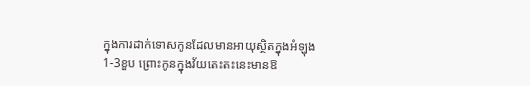ក្នុងការដាក់ទោសកូនដែលមានអាយុស្ថិតក្នុងអំឡុង 1-3ខួប ព្រោះកូនក្នុងវ័យតេះតះនេះមានឱ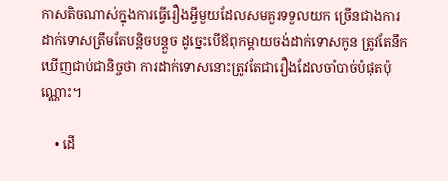កាសតិចណាស់ក្នុងការធ្វើរឿងអ្វីមួយដែលសមគួរទទួលយក ច្រើនជាងការដាក់ទោសត្រឹមតែបន្តិចបន្តួច ដូច្នេះបើឪពុកម្ដាយចង់ដាក់ទោសកូន ត្រូវតែនឹកឃើញជាប់ជានិច្ចថា ការដាក់ទោសនោះត្រូវតែជារឿងដែលចាំបាច់បំផុតប៉ុណ្ណោះ។

    • ដើ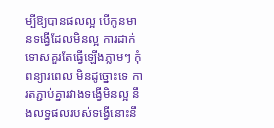ម្បីឱ្យបានផលល្អ បើកូនមានទង្វើដែលមិនល្អ ការដាក់ទោសគួរតែធ្វើឡើងភ្លាមៗ កុំពន្យារពេល មិនដូច្នោះទេ ការតភ្ជាប់គ្នារវាងទង្វើមិនល្អ នឹងលទ្ធផលរបស់ទង្វើនោះនឹ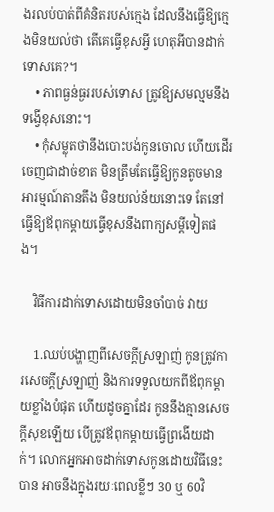ងរលប់បាត់ពីគំនិតរបស់ក្មេង ដែលនឹងធ្វើឱ្យក្មេងមិនយល់ថា តើគេធ្វើខុសអ្វី ហេតុអីបានដាក់ទោសគេ?។
    • ភាពធ្ងន់ធ្ងររបស់ទោស ត្រូវឱ្យសមល្មមនឹងទង្វើខុសនោះ។
    • កុំសម្លុតថានឹងបោះបង់កូនចោល ហើយដើរចេញជាដាច់ខាត មិនត្រឹមតែធ្វើឱ្យកូនតូចមានអារម្មណ៍តានតឹង មិនយល់ន័យនោះទេ តែនៅធ្វើឱ្យឪពុកម្ដាយធ្វើខុសនឹងពាក្យសម្ដីទៀតផង។

    វិធីការដាក់ទោសដោយមិនចាំបាច់ វាយ

    1.ឈប់បង្ហាញពីសេចក្ដីស្រឡាញ់ កូនត្រូវការសេចក្ដីស្រឡាញ់ និងការទទួលយកពីឪពុកម្ដាយខ្លាំងបំផុត ហើយដូចគ្នាដែរ កូននឹងគ្មានសេចក្ដីសុខឡើយ បើត្រូវឪពុកម្ដាយធ្វើព្រងើយដាក់។ លោកអ្នកអាចដាក់ទោសកូនដោយវិធីនេះបាន អាចនឹងក្នុងរយៈពេលខ្លីៗ 30 ឬ 60វិ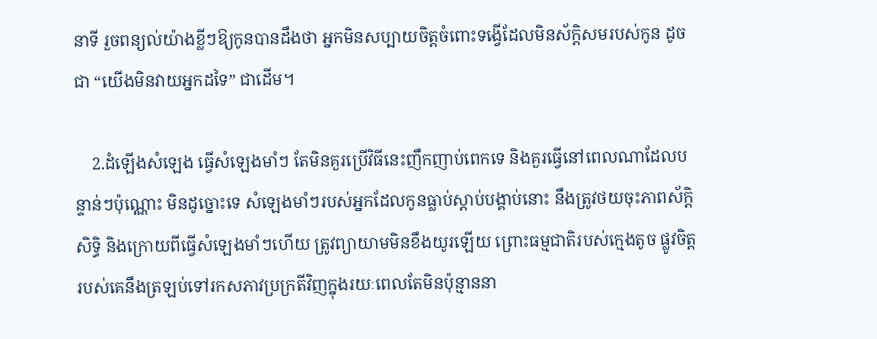នាទី រួចពន្យល់យ៉ាងខ្លីៗឱ្យកូនបានដឹងថា អ្នកមិនសប្បាយចិត្តចំពោះទង្វើដែលមិនស័ក្តិសមរបស់កូន ដូចជា “យើងមិនវាយអ្នកដទៃ” ជាដើម។

    2.ដំឡើងសំឡេង ធ្វើសំឡេងមាំៗ តែមិនគួរប្រើវិធីនេះញឹកញាប់ពេកទេ និងគួរធ្វើនៅពេលណាដែលបន្ទាន់ៗប៉ុណ្ណោះ មិនដូច្នោះទេ សំឡេងមាំៗរបស់អ្នកដែលកូនធ្លាប់ស្ដាប់បង្គាប់នោះ នឹងត្រូវថយចុះភាពស័ក្តិសិទ្ធិ និងក្រោយពីធ្វើសំឡេងមាំៗហើយ ត្រូវព្យាយាមមិនខឹងយូរឡើយ ព្រោះធម្មជាតិរបស់ក្មេងតូច ផ្លូវចិត្តរបស់គេនឹងត្រឡប់ទៅរកសភាវប្រក្រតីវិញក្នុងរយៈពេលតែមិនប៉ុន្មាននា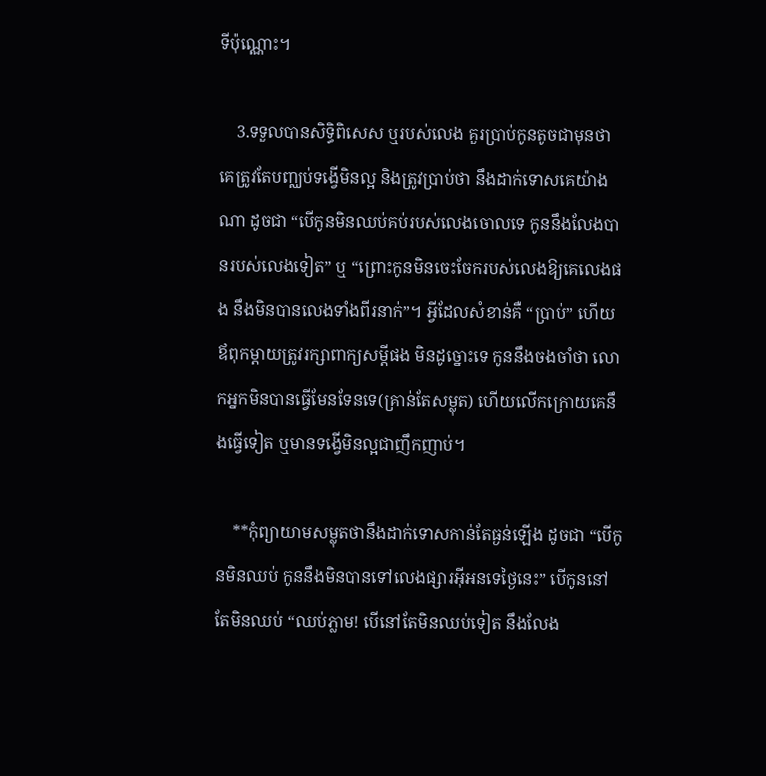ទីប៉ុណ្ណោះ។

    3.ទទួលបានសិទ្ធិពិសេស ឬរបស់លេង គួរប្រាប់កូនតូចជាមុនថា គេត្រូវតែបញ្ឈប់ទង្វើមិនល្អ និងត្រូវប្រាប់ថា នឹងដាក់ទោសគេយ៉ាងណា ដូចជា “បើកូនមិនឈប់គប់របស់លេងចោលទេ កូននឹងលែងបានរបស់លេងទៀត” ឬ “ព្រោះកូនមិនចេះចែករបស់លេងឱ្យគេលេងផង នឹងមិនបានលេងទាំងពីរនាក់”។ អ្វីដែលសំខាន់គឺ “ប្រាប់” ហើយ ឪពុកម្ដាយត្រូវរក្សាពាក្យសម្ដីផង មិនដូច្នោះទេ កូននឹងចងចាំថា លោកអ្នកមិនបានធ្វើមែនទែនទេ(គ្រាន់តែសម្លុត) ហើយលើកក្រោយគេនឹងធ្វើទៀត ឬមានទង្វើមិនល្អជាញឹកញាប់។

    **កុំព្យាយាមសម្លុតថានឹងដាក់ទោសកាន់តែធ្ងន់ឡើង ដូចជា “បើកូនមិនឈប់ កូននឹងមិនបានទៅលេងផ្សារអ៊ីអនទេថ្ងៃនេះ” បើកូននៅតែមិនឈប់ “ឈប់ភ្លាម! បើនៅតែមិនឈប់ទៀត នឹងលែង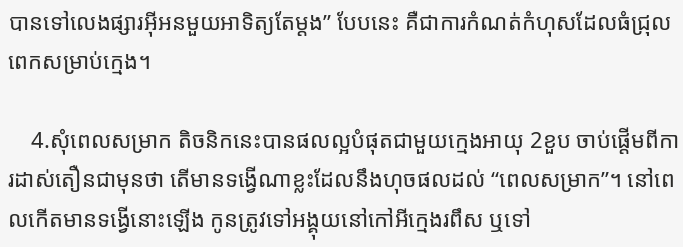បានទៅលេងផ្សារអ៊ីអនមួយអាទិត្យតែម្ដង” បែបនេះ គឺជាការកំណត់កំហុសដែលធំជ្រុលពេកសម្រាប់ក្មេង។

    4.សុំពេលសម្រាក តិចនិកនេះបានផលល្អបំផុតជាមួយក្មេងអាយុ 2ខួប ចាប់ផ្ដើមពីការដាស់តឿនជាមុនថា តើមានទង្វើណាខ្លះដែលនឹងហុចផលដល់ “ពេលសម្រាក”។ នៅពេលកើតមានទង្វើនោះឡើង កូនត្រូវទៅអង្គុយនៅកៅអីក្មេងរពឹស ឬទៅ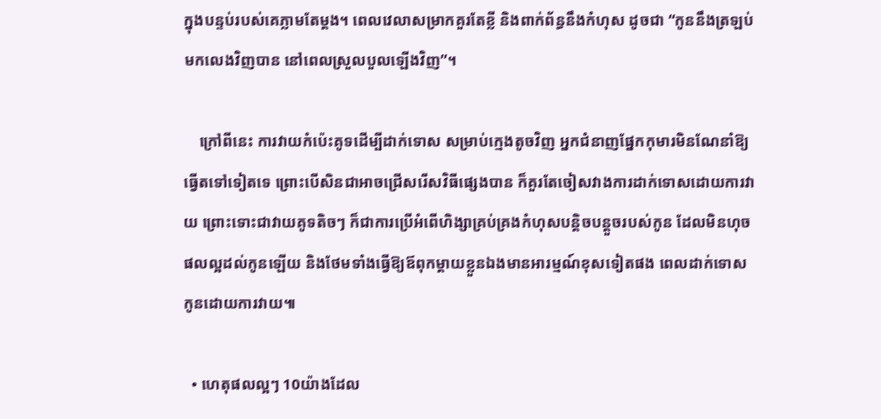ក្នុងបន្ទប់របស់គេភ្លាមតែម្ដង។ ពេលវេលាសម្រាកគួរតែខ្លី និងពាក់ព័ន្ធនឹងកំហុស ដូចជា “កូននឹងត្រឡប់មកលេងវិញបាន នៅពេលស្រួលបួលឡើងវិញ”។

    ក្រៅពីនេះ ការវាយកំប៉េះគូទដើម្បីដាក់ទោស សម្រាប់ក្មេងតូចវិញ អ្នកជំនាញផ្នែកកុមារមិនណែនាំឱ្យធ្វើតទៅទៀតទេ ព្រោះបើសិនជាអាចជ្រើសរើសវិធីផ្សេងបាន ក៏គួរតែចៀសវាងការដាក់ទោសដោយការវាយ ព្រោះទោះជាវាយគូទតិចៗ ក៏ជាការប្រើអំពើហិង្សាគ្រប់គ្រងកំហុសបន្តិចបន្តួចរបស់កូន ដែលមិនហុចផលល្អដល់កូនឡើយ និងថែមទាំងធ្វើឱ្យឪពុកម្ដាយខ្លួនឯងមានអារម្មណ៍ខុសទៀតផង ពេលដាក់ទោសកូនដោយការវាយ៕

  • ហេតុផលល្អៗ 10យ៉ាងដែល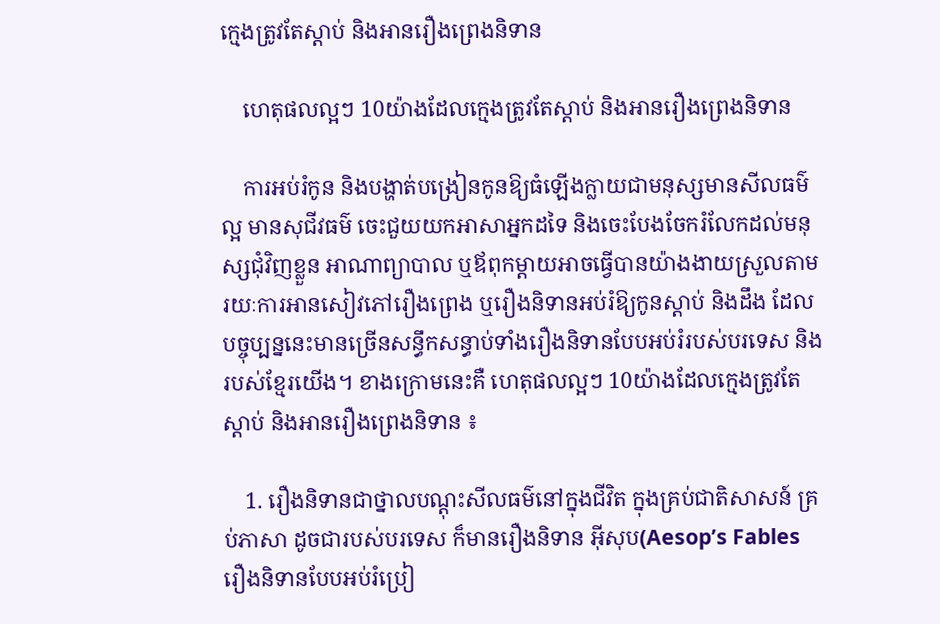ក្មេងត្រូវតែស្តាប់ និងអានរឿងព្រេងនិទាន

    ហេតុផលល្អៗ 10យ៉ាងដែលក្មេងត្រូវតែស្តាប់ និងអានរឿងព្រេងនិទាន

    ការអប់រំកូន និងបង្ហាត់បង្រៀនកូនឱ្យធំឡើងក្លាយជាមនុស្សមានសីលធម៌ល្អ មានសុជីវធម៌ ចេះជួយយកអាសាអ្នកដទៃ និងចេះបែងចែករំលែកដល់មនុស្សជុំវិញខ្លួន អាណាព្យាបាល ឬឪពុកម្ដាយអាចធ្វើបានយ៉ាងងាយស្រួលតាមរយៈការអានសៀវភៅរឿងព្រេង ឬរឿងនិទានអប់រំឱ្យកូនស្ដាប់ និងដឹង ដែលបច្ចុប្បន្ននេះមានច្រើនសន្ធឹកសន្ធាប់ទាំងរឿងនិទានបែបអប់រំរបស់បរទេស និងរបស់ខ្មែរយើង។ ខាងក្រោមនេះគឺ ហេតុផលល្អៗ 10យ៉ាងដែលក្មេងត្រូវតែស្តាប់ និងអានរឿងព្រេងនិទាន ៖

    1. រឿងនិទានជាថ្នាលបណ្តុះសីលធម៌នៅក្នុងជីវិត ក្នុងគ្រប់ជាតិសាសន៍ គ្រប់ភាសា ដូចជារបស់បរទេស ក៏មានរឿងនិទាន អ៊ីសុប(Aesop’s Fables រឿងនិទានបែបអប់រំប្រៀ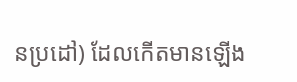នប្រដៅ) ដែលកើតមានឡើង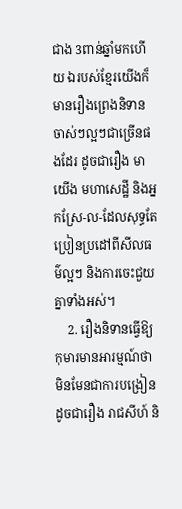ជាង 3ពាន់ឆ្នាំមកហើយ ឯរបស់ខ្មែរយើងក៏មានរឿងព្រេងនិទានចាស់ៗល្អៗជាច្រើនផងដែរ ដូចជារឿង មាយើង មហាសេដ្ឋី និងអ្នកស្រែ-ល-ដែលសុទ្ធតែប្រៀនប្រដៅពីសីលធម៌ល្អៗ និងការចេះជួយគ្នាទាំងអស់។
    2. រឿងនិទានធ្វើឱ្យកុមារមានអារម្មណ៍ថា មិនមែនជាការបង្រៀន ដូចជារឿង រាជសីហ៍ និ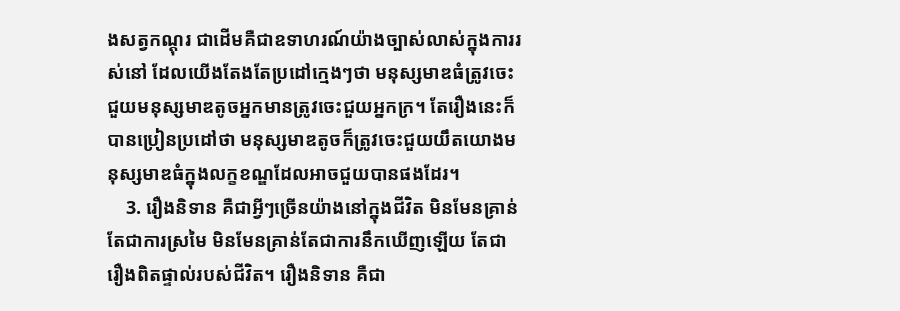ងសត្វកណ្តុរ ជាដើមគឺជាឧទាហរណ៍យ៉ាងច្បាស់លាស់ក្នុងការរស់នៅ ដែលយើងតែងតែប្រដៅក្មេងៗថា មនុស្សមាឌធំត្រូវចេះជួយមនុស្សមាឌតូចអ្នកមានត្រូវចេះជួយអ្នកក្រ។ តែរឿងនេះក៏បានប្រៀនប្រដៅថា មនុស្សមាឌតូចក៏ត្រូវចេះជួយយឹតយោងមនុស្សមាឌធំក្នុងលក្ខខណ្ឌដែលអាចជួយបានផងដែរ។
    3. រឿងនិទាន គឺជាអ្វីៗច្រើនយ៉ាងនៅក្នុងជីវិត មិនមែនគ្រាន់តែជាការស្រមៃ មិនមែនគ្រាន់តែជាការនឹកឃើញឡើយ តែជារឿងពិតផ្ទាល់របស់ជីវិត។ រឿងនិទាន គឺជា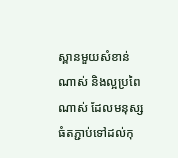ស្ពានមួយសំខាន់ណាស់ និងល្អប្រពៃណាស់ ដែលមនុស្សធំតភ្ជាប់ទៅដល់កុ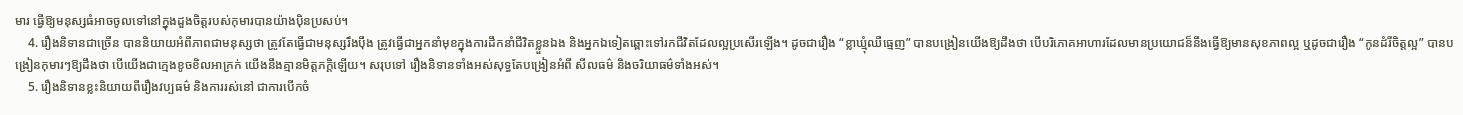មារ ធ្វើឱ្យមនុស្សធំអាចចូលទៅនៅក្នុងដួងចិត្តរបស់កុមារបានយ៉ាងប៉ិនប្រសប់។
    4. រឿងនិទានជាច្រើន បាននិយាយអំពីភាពជាមនុស្សថា ត្រូវតែធ្វើជាមនុស្សរឹងប៉ឹង ត្រូវធ្វើជាអ្នកនាំមុខក្នុងការដឹកនាំជីវិតខ្លួនឯង និងអ្នកឯទៀតឆ្ពោះទៅរកជីវិតដែលល្អប្រសើរឡើង។ ដូចជារឿង “ខ្លាឃ្មុំឈឺធ្មេញ” បានបង្រៀនយើងឱ្យដឹងថា បើបរិភោគអាហារដែលមានប្រយោជន៏នឹងធ្វើឱ្យមានសុខភាពល្អ ឬដូចជារឿង “កូនដំរីចិត្តល្អ” បានបង្រៀនកុមារៗឱ្យដឹងថា បើយើងជាក្មេងខូចខិលអាក្រក់ យើងនឹងគ្មានមិត្តភក្តិឡើយ។ សរុបទៅ រឿងនិទានទាំងអស់សុទ្ធតែបង្រៀនអំពី សីលធម៌ និងចរិយាធម៌ទាំងអស់។
    5. រឿងនិទានខ្លះនិយាយពីរឿងវប្បធម៌ និងការរស់នៅ ជាការបើកចំ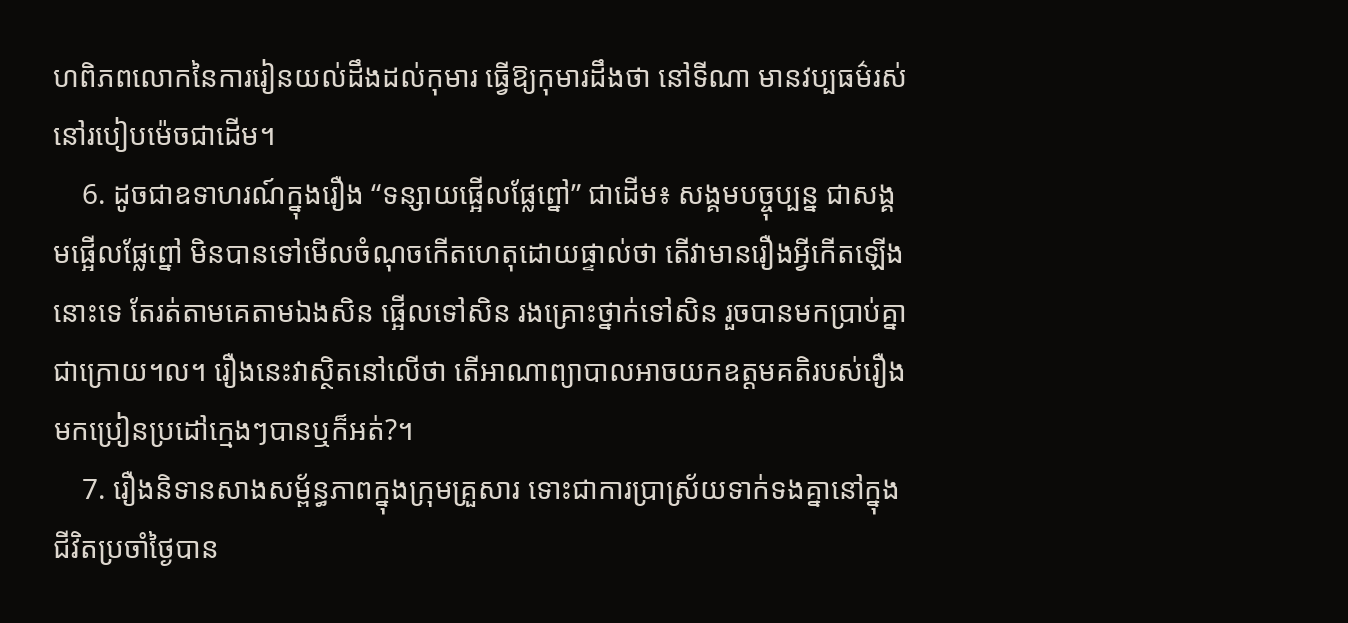ហពិភពលោកនៃការរៀនយល់ដឹងដល់កុមារ ធ្វើឱ្យកុមារដឹងថា នៅទីណា មានវប្បធម៌រស់នៅរបៀបម៉េចជាដើម។
    6. ដូចជាឧទាហរណ៍ក្នុងរឿង “ទន្សាយផ្អើលផ្លែព្នៅ” ជាដើម៖ សង្គមបច្ចុប្បន្ន ជាសង្គមផ្អើលផ្លែព្នៅ មិនបានទៅមើលចំណុចកើតហេតុដោយផ្ទាល់ថា តើវាមានរឿងអ្វីកើតឡើងនោះទេ តែរត់តាមគេតាមឯងសិន ផ្អើលទៅសិន រងគ្រោះថ្នាក់ទៅសិន រួចបានមកប្រាប់គ្នាជាក្រោយ។ល។ រឿងនេះវាស្ថិតនៅលើថា តើអាណាព្យាបាលអាចយកឧត្តមគតិរបស់រឿងមកប្រៀនប្រដៅក្មេងៗបានឬក៏អត់?។
    7. រឿងនិទានសាងសម្ព័ន្ធភាពក្នុងក្រុមគ្រួសារ ទោះជាការប្រាស្រ័យទាក់ទងគ្នានៅក្នុងជីវិតប្រចាំថ្ងៃបាន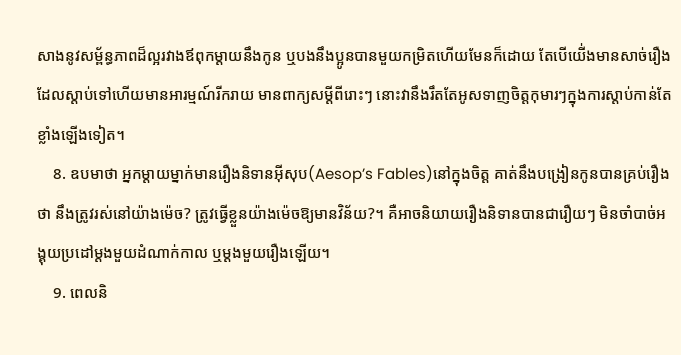សាងនូវសម្ព័ន្ធភាពដ៏ល្អរវាងឪពុកម្ដាយនឹងកូន ឬបងនឹងប្អូនបានមួយកម្រិតហើយមែនក៏ដោយ តែបើយើ់ងមានសាច់រឿងដែលស្តាប់ទៅហើយមានអារម្មណ៍រីករាយ មានពាក្យសម្ដីពីរោះៗ នោះវានឹងរឹតតែអូសទាញចិត្តកុមារៗក្នុងការស្តាប់កាន់តែខ្លាំងឡើងទៀត។
    8. ឧបមាថា អ្នកម្តាយម្នាក់មានរឿងនិទានអ៊ីសុប(Aesop’s Fables)នៅក្នុងចិត្ត គាត់នឹងបង្រៀនកូនបានគ្រប់រឿងថា នឹងត្រូវរស់នៅយ៉ាងម៉េច? ត្រូវធ្វើខ្លួនយ៉ាងម៉េចឱ្យមានវិន័យ?។ គឺអាចនិយាយរឿងនិទានបានជារឿយៗ មិនចាំបាច់អង្គុយប្រដៅម្តងមួយដំណាក់កាល ឬម្ដងមួយរឿងឡើយ។
    9. ពេលនិ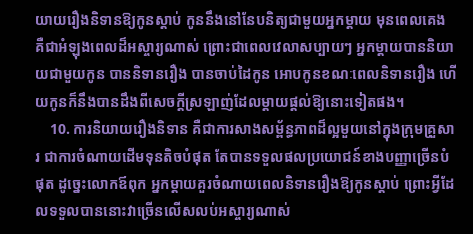យាយរឿងនិទានឱ្យកូនស្ដាប់ កូននឹងនៅនែបនិត្យជាមួយអ្នកម្តាយ មុនពេលគេង គឺជាអំឡុងពេលដ៏អស្ចារ្យណាស់ ព្រោះជាពេលវេលាសប្បាយៗ អ្នកម្តាយបាននិយាយជាមួយកូន បាននិទានរឿង បានចាប់ដៃកូន អោបកូនខណៈពេលនិទានរឿង ហើយកូនក៏នឹងបានដឹងពីសេចក្តីស្រឡាញ់ដែលម្តាយផ្តល់ឱ្យនោះទៀតផង។
    10. ការនិយាយរឿងនិទាន គឺជាការសាងសម្ព័ន្ធភាពដ៏ល្អមួយនៅក្នុងក្រុមគ្រួសារ ជាការចំណាយដើមទុនតិចបំផុត តែបានទទួលផលប្រយោជន៍ខាងបញ្ញាច្រើនបំផុត ដូច្នេះលោកឪពុក អ្នកម្តាយគួរចំណាយពេលនិទានរឿងឱ្យកូនស្តាប់ ព្រោះអ្វីដែលទទួលបាននោះវាច្រើនលើសលប់អស្ចារ្យណាស់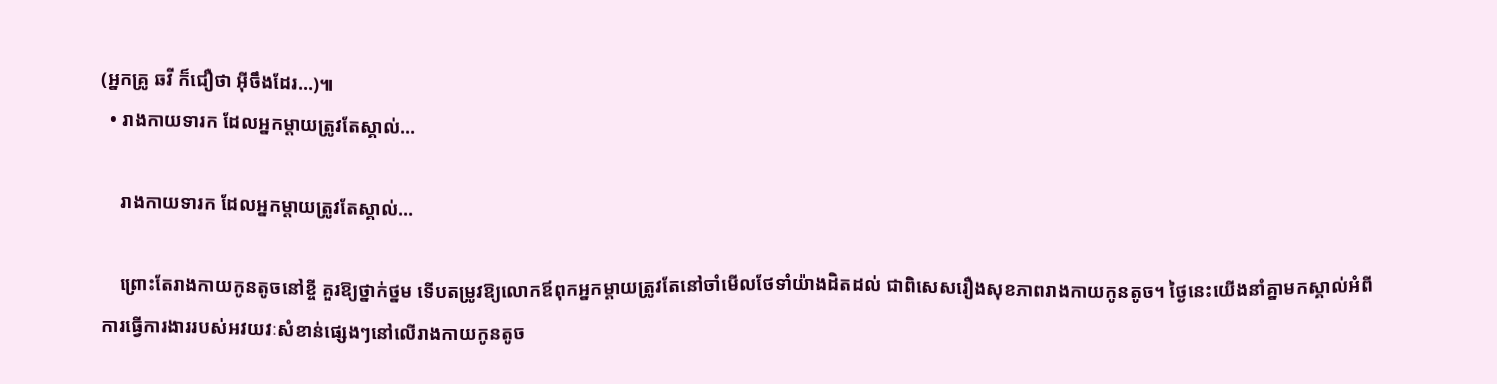(អ្នកគ្រូ ឆវី ក៏ជឿថា អ៊ីចឹងដែរ…)៕
  • រាងកាយទារក ដែលអ្នកម្តាយត្រូវតែស្គាល់…

    រាងកាយទារក ដែលអ្នកម្តាយត្រូវតែស្គាល់…

    ព្រោះតែរាងកាយកូនតូចនៅខ្ចី គួរឱ្យថ្នាក់ថ្នម ទើបតម្រូវឱ្យលោកឪពុកអ្នកម្តាយត្រូវតែនៅចាំមើលថែទាំយ៉ាងដិតដល់ ជាពិសេសរឿងសុខភាពរាងកាយកូនតូច។ ថ្ងៃនេះយើងនាំគ្នាមកស្គាល់អំពីការធ្វើការងាររបស់អវយវៈសំខាន់ផ្សេងៗនៅលើរាងកាយកូនតូច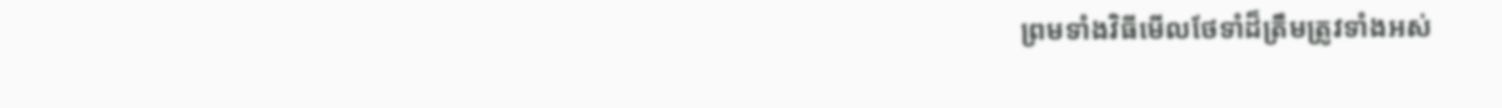ព្រមទាំងវិធីមើលថែទាំដ៏ត្រឹមត្រូវទាំងអស់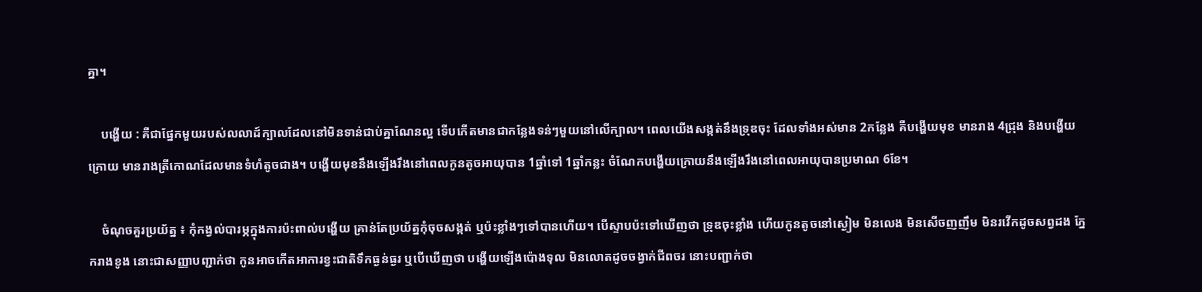គ្នា។

    បង្ហើយ : គឺជាផ្នែកមួយរបស់លលាដ៍ក្បាលដែលនៅមិនទាន់ជាប់គ្នាណែនល្អ ទើបកើតមានជាកន្លែងទន់ៗមួយនៅលើក្បាល។ ពេលយើងសង្កត់នឹងទ្រុឌចុះ ដែលទាំងអស់មាន 2កន្លែង គឺបង្ហើយមុខ មានរាង 4ជ្រុង និងបង្ហើយក្រោយ មានរាងត្រីកោណដែលមានទំហំតូចជាង។ បង្ហើយមុខនឹងឡើងរឹងនៅពេលកូនតូចអាយុបាន 1ឆ្នាំទៅ 1ឆ្នាំកន្លះ ចំណែកបង្ហើយក្រោយនឹងឡើងរឹងនៅពេលអាយុបានប្រមាណ 6ខែ។

    ចំណុចគួរប្រយ័ត្ន ៖ កុំកង្វល់បារម្ភក្នុងការប៉ះពាល់បង្ហើយ គ្រាន់តែប្រយ័ត្នកុំចុចសង្កត់ ឬប៉ះខ្លាំងៗទៅបានហើយ។ បើស្ទាបប៉ះទៅឃើញថា ទ្រុឌចុះខ្លាំង ហើយកូនតូចនៅស្ងៀម មិនលេង មិនសើចញញឹម មិនរវើកដូចសព្វដង ភ្នែករាងខូង នោះជាសញ្ញាបញ្ជាក់ថា កូនអាចកើតអាការខ្វះជាតិទឹកធ្ងន់ធ្ងរ ឬបើឃើញថា បង្ហើយឡើងប៉ោងទុល មិនលោតដូចចង្វាក់ជីពចរ នោះបញ្ជាក់ថា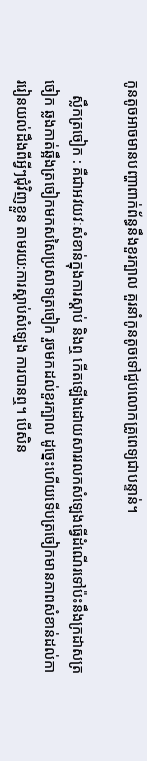កូនតូចអាចមានបញ្ហាពាក់ព័ន្ធនឹងខួរក្បាល គួរនាំកូនតូចទៅជួបលោកគ្រូពេទ្យជាបន្ទាន់។

    ស្លឹកត្រចៀក : គឺជាអវយវៈសំខាន់ក្នុងការស្តាប់ និងឮ កើតឡើងដោយសាររលកសំឡេងធ្វើដំណើរទៅប៉ះនឹងក្រដាសត្រចៀក ឆ្លងកាត់ឆ្អឹងត្រចៀកមកសសៃប្រសាទត្រចៀក រួចមកដល់ខួរក្បាល ដូច្នេះហើយទើបត្រចៀកមានភាពសំខាន់ដល់ការរៀនយល់ដឹងពីអ្វីៗជុំវិញខ្លួន តាមរយ:ការស្តាប់សំឡេង ការបានឮ។ បើសិន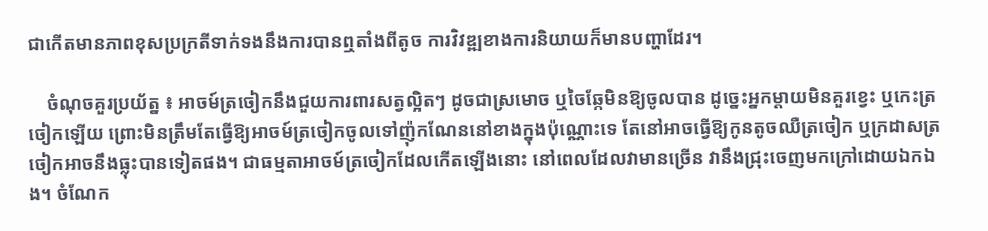ជាកើតមានភាពខុសប្រក្រតីទាក់ទងនឹងការបានឮតាំងពីតូច ការវិវឌ្ឍខាងការនិយាយក៏មានបញ្ហាដែរ។

    ចំណុចគួរប្រយ័ត្ន ៖ អាចម៍ត្រចៀកនឹងជួយការពារសត្វល្អិតៗ ដូចជាស្រមោច ឬចៃឆ្កែមិនឱ្យចូលបាន ដូច្នេះអ្នកម្ដាយមិនគួរខ្វេះ ឬកេះត្រចៀកឡើយ ព្រោះមិនត្រឹមតែធ្វើឱ្យអាចម៍ត្រចៀកចូលទៅញ៉ុកណែននៅខាងក្នុងប៉ុណ្ណោះទេ តែនៅអាចធ្វើឱ្យកូនតូចឈឺត្រចៀក ឬក្រដាសត្រចៀកអាចនឹងធ្លុះបានទៀតផង។ ជាធម្មតាអាចម៍ត្រចៀកដែលកើតឡើងនោះ នៅពេលដែលវាមានច្រើន វានឹងជ្រុះចេញមកក្រៅដោយឯកឯង។ ចំណែក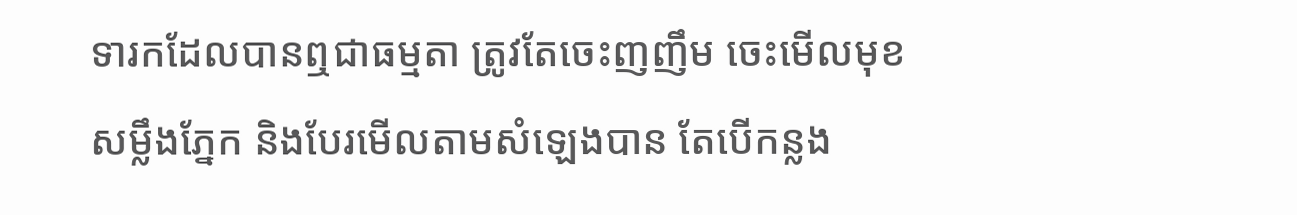ទារកដែលបានឮជាធម្មតា ត្រូវតែចេះញញឹម ចេះមើលមុខ សម្លឹងភ្នែក និងបែរមើលតាមសំឡេងបាន តែបើកន្លង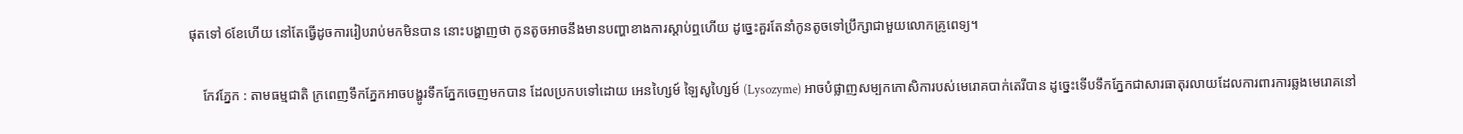ផុតទៅ 6ខែហើយ នៅតែធ្វើដូចការរៀបរាប់មកមិនបាន នោះបង្ហាញថា កូនតូចអាចនឹងមានបញ្ហាខាងការស្តាប់ឮហើយ ដូច្នេះគួរតែនាំកូនតូចទៅប្រឹក្សាជាមួយលោកគ្រូពេទ្យ។

    កែវភ្នែក : តាមធម្មជាតិ ក្រពេញទឹកភ្នែកអាចបង្ហូរទឹកភ្នែកចេញមកបាន ដែលប្រកបទៅដោយ អេនហ្សៃម៍ ឡៃសូហ្សៃម៍ (Lysozyme) អាចបំផ្លាញសម្បកកោសិការបស់មេរោគបាក់តេរីបាន ដូច្នេះទើបទឹកភ្នែកជាសារធាតុរលាយដែលការពារការឆ្លងមេរោគនៅ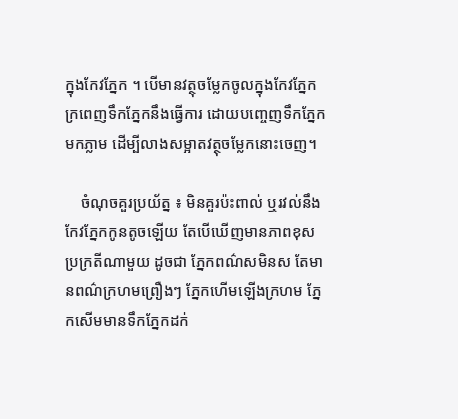ក្នុងកែវភ្នែក ។ បើមានវត្ថុចម្លែកចូលក្នុងកែវភ្នែក ក្រពេញទឹកភ្នែកនឹងធ្វើការ ដោយបញ្ចេញទឹកភ្នែកមកភ្លាម ដើម្បីលាងសម្អាតវត្ថុចម្លែកនោះចេញ។

    ចំណុចគួរប្រយ័ត្ន ៖ មិនគួរប៉ះពាល់ ឬរវល់នឹងកែវភ្នែកកូនតូចឡើយ តែបើឃើញមានភាពខុសប្រក្រតីណាមួយ ដូចជា ភ្នែកពណ៌សមិនស តែមានពណ៌ក្រហមព្រឿងៗ ភ្នែកហើមឡើងក្រហម ភ្នែកសើមមានទឹកភ្នែកដក់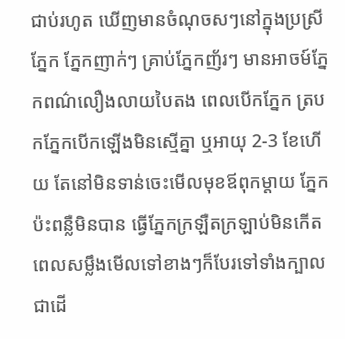ជាប់រហូត ឃើញមានចំណុចសៗនៅក្នុងប្រស្រីភ្នែក ភ្នែកញាក់ៗ គ្រាប់ភ្នែកញ័រៗ មានអាចម៍ភ្នែកពណ៌លឿងលាយបៃតង ពេលបើកភ្នែក ត្របកភ្នែកបើកឡើងមិនស្មើគ្នា ឬអាយុ 2-3 ខែហើយ តែនៅមិនទាន់ចេះមើលមុខឪពុកម្តាយ ភ្នែកប៉ះពន្លឺមិនបាន ធ្វើភ្នែកក្រឡឺតក្រឡាប់មិនកើត ពេលសម្លឹងមើលទៅខាងៗក៏បែរទៅទាំងក្បាលជាដើ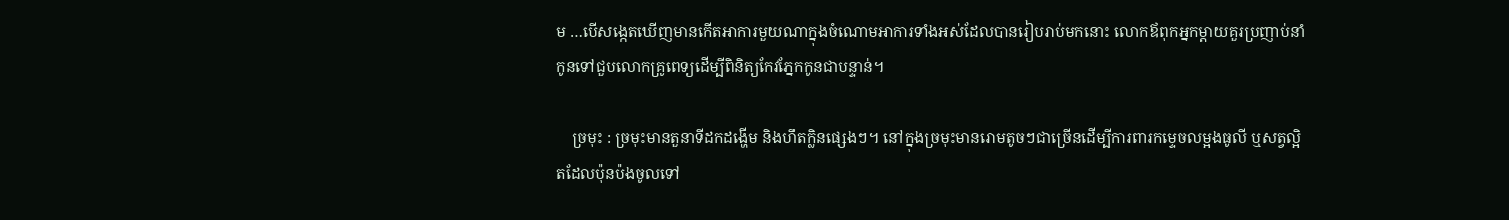ម …បើសង្កេតឃើញមានកើតអាការមួយណាក្នុងចំណោមអាការទាំងអស់ដែលបានរៀបរាប់មកនោះ លោកឪពុកអ្នកម្តាយគួរប្រញាប់នាំកូនទៅជួបលោកគ្រូពេទ្យដើម្បីពិនិត្យកែវភ្នែកកូនជាបន្ទាន់។

    ច្រមុះ : ច្រមុះមានតួនាទីដកដង្ហើម និងហឹតក្លិនផ្សេងៗ។ នៅក្នុងច្រមុះមានរោមតូចៗជាច្រើនដើម្បីការពារកម្ទេចលម្អងធូលី ឬសត្វល្អិតដែលប៉ុនប៉ងចូលទៅ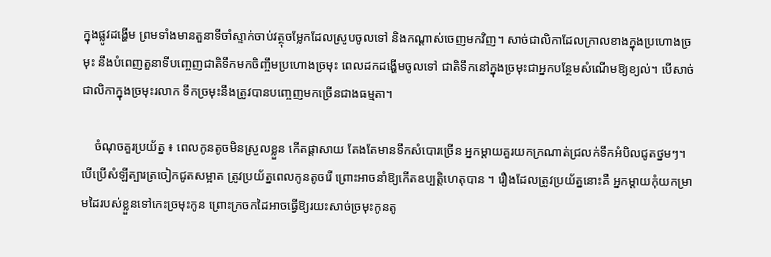ក្នុងផ្លូវដង្ហើម ព្រមទាំងមានតួនាទីចាំស្ទាក់ចាប់វត្ថុចម្លែកដែលស្រូបចូលទៅ និងកណ្តាស់ចេញមកវិញ។ សាច់ជាលិកាដែលក្រាលខាងក្នុងប្រហោងច្រមុះ នឹងបំពេញតួនាទីបញ្ចេញជាតិទឹកមកចិញ្ចឹមប្រហោងច្រមុះ ពេលដកដង្ហើមចូលទៅ ជាតិទឹកនៅក្នុងច្រមុះជាអ្នកបន្ថែមសំណើមឱ្យខ្យល់។ បើសាច់ជាលិកាក្នុងច្រមុះរលាក ទឹកច្រមុះនឹងត្រូវបានបញ្ចេញមកច្រើនជាងធម្មតា។

    ចំណុចគួរប្រយ័ត្ន ៖ ពេលកូនតូចមិនស្រួលខ្លួន កើតផ្តាសាយ តែងតែមានទឹកសំបោរច្រើន អ្នកម្ដាយគួរយកក្រណាត់ជ្រលក់ទឹកអំបិលជូតថ្នមៗ។ បើប្រើសំឡីត្បារត្រចៀកជូតសម្អាត ត្រូវប្រយ័ត្នពេលកូនតូចរើ ព្រោះអាចនាំឱ្យកើតឧប្បត្តិហេតុបាន ។ រឿងដែលត្រូវប្រយ័ត្ននោះគឺ អ្នកម្ដាយកុំយកម្រាមដៃរបស់ខ្លួនទៅកេះច្រមុះកូន ព្រោះក្រចកដៃអាចធ្វើឱ្យរយះសាច់ច្រមុះកូនតូ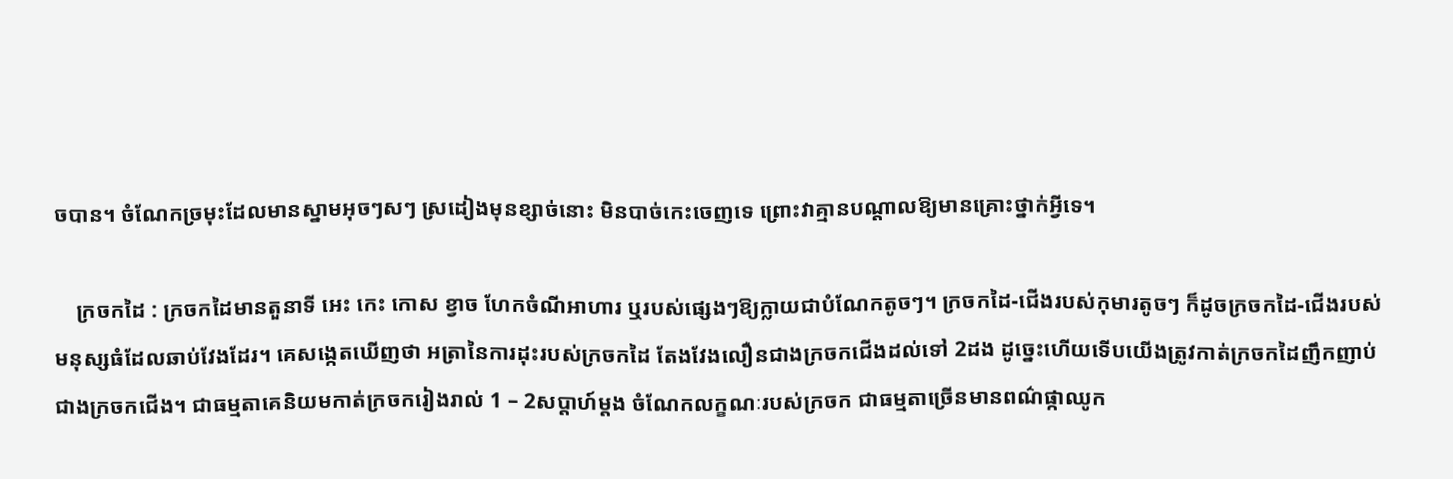ចបាន។ ចំណែកច្រមុះដែលមានស្នាមអុចៗសៗ ស្រដៀងមុនខ្សាច់នោះ មិនបាច់កេះចេញទេ ព្រោះវាគ្មានបណ្តាលឱ្យមានគ្រោះថ្នាក់អ្វីទេ។

    ក្រចកដៃ : ក្រចកដៃមានតួនាទី អេះ កេះ កោស ខ្វាច ហែកចំណីអាហារ ឬរបស់ផ្សេងៗឱ្យក្លាយជាបំណែកតូចៗ។ ក្រចកដៃ-ជើងរបស់កុមារតូចៗ ក៏ដូចក្រចកដៃ-ជើងរបស់មនុស្សធំដែលឆាប់វែងដែរ។ គេសង្កេតឃើញថា អត្រានៃការដុះរបស់ក្រចកដៃ តែងវែងលឿនជាងក្រចកជើងដល់ទៅ 2ដង ដូច្នេះហើយទើបយើងត្រូវកាត់ក្រចកដៃញឹកញាប់ជាងក្រចកជើង។ ជាធម្មតាគេនិយមកាត់ក្រចករៀងរាល់ 1 – 2សប្តាហ៍ម្តង ចំណែកលក្ខណៈរបស់ក្រចក ជាធម្មតាច្រើនមានពណ៌ផ្កាឈូក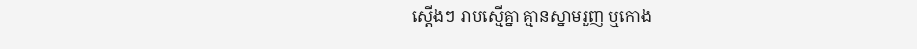ស្តើងៗ រាបស្មើគ្នា គ្មានស្នាមរួញ ឬកោង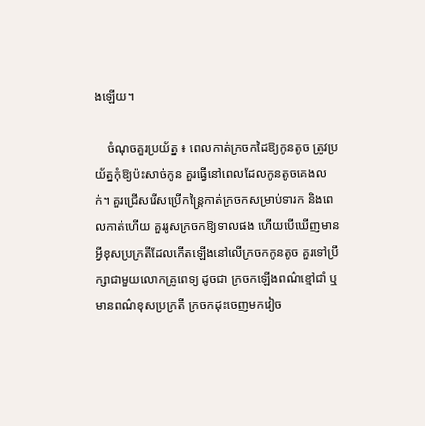ងឡើយ។

    ចំណុចគួរប្រយ័ត្ន ៖ ពេលកាត់ក្រចកដៃឱ្យកូនតូច ត្រូវប្រយ័ត្នកុំឱ្យប៉ះសាច់កូន គួរធ្វើនៅពេលដែលកូនតូចគេងលក់។ គួរជ្រើសរើសប្រើកន្រ្តៃកាត់ក្រចកសម្រាប់ទារក និងពេលកាត់ហើយ គួររូសក្រចកឱ្យទាលផង ហើយបើឃើញមានអ្វីខុសប្រក្រតីដែលកើតឡើងនៅលើក្រចកកូនតូច គួរទៅប្រឹក្សាជាមួយលោកគ្រូពេទ្យ ដូចជា ក្រចកឡើងពណ៌ខ្មៅជាំ ឬមានពណ៌ខុសប្រក្រតី ក្រចកដុះចេញមកវៀច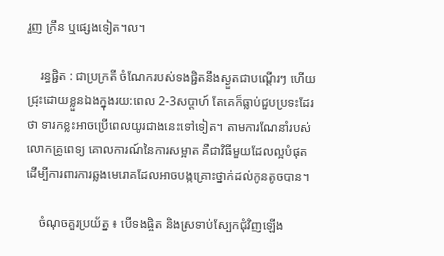រួញ ក្រឹន ឬផ្សេងទៀត។ល។

    រន្ធផ្ជិត : ជាប្រក្រតី ចំណែករបស់ទងផ្ជិតនឹងស្ងួតជាបណ្តើរៗ ហើយជ្រុះដោយខ្លួនឯងក្នុងរយ:ពេល 2-3សប្តាហ៍ តែគេក៏ធ្លាប់ជួបប្រទះដែរថា ទារកខ្លះអាចប្រើពេលយូរជាងនេះទៅទៀត។ តាមការណែនាំរបស់លោកគ្រូពេទ្យ គោលការណ៍នៃការសម្អាត គឺជាវិធីមួយដែលល្អបំផុត ដើម្បីការពារការឆ្លងមេរោគដែលអាចបង្កគ្រោះថ្នាក់ដល់កូនតូចបាន។

    ចំណុចគួរប្រយ័ត្ន ៖ បើទងផ្ចិត និងស្រទាប់ស្បែកជុំវិញឡើង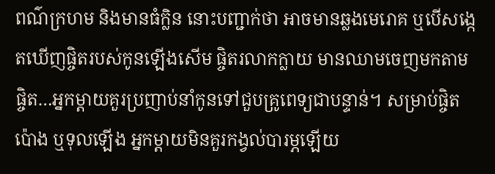ពណ៌ក្រហម និងមានធំក្លិន នោះបញ្ជាក់ថា អាចមានឆ្លងមេរោគ ឬបើសង្កេតឃើញផ្ចិតរបស់កូនឡើងសើម ផ្ចិតរលាកក្លាយ មានឈាមចេញមកតាមផ្ចិត…អ្នកម្តាយគួរប្រញាប់នាំកូនទៅជួបគ្រូពេទ្យជាបន្ទាន់។ សម្រាប់ផ្ចិតប៉ោង ឬទុលឡើង អ្នកម្តាយមិនគួរកង្វល់បារម្ភឡើយ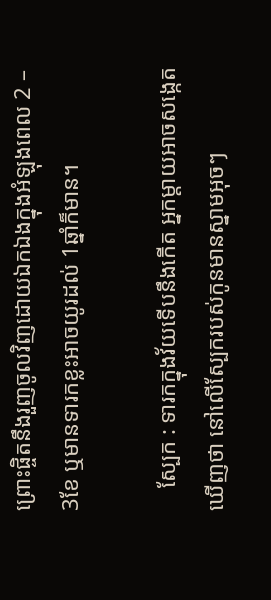ព្រោះផ្ចិតនឹងរួញចូលវិញដោយឯកឯងក្នុងអំឡុងពេល 2 – 3ខែ ឬមានទារកខ្លះអាចយូរដល់ 1ឆ្នាំក៏មាន។

    ស្បែក : ទារកក្នុងវ័យទើបនឹងកើត អ្នកម្តាយអាចសង្កេតឃើញថា នៅលើស្បែករបស់កូនមានស្នាមអុចៗ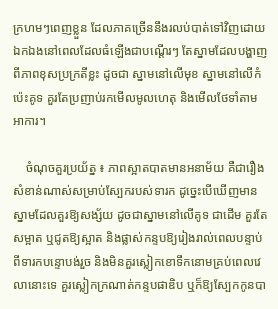ក្រហមៗពេញខ្លួន ដែលភាគច្រើននឹងរលប់បាត់ទៅវិញដោយឯកឯងនៅពេលដែលធំឡើងជាបណ្តើរៗ តែស្នាមដែលបង្ហាញពីភាពខុសប្រក្រតីខ្លះ ដូចជា ស្នាមនៅលើមុខ ស្នាមនៅលើកំប៉េះគូទ គួរតែប្រញាប់រកមើលមូលហេតុ និងមើលថែទាំតាមអាការ។

    ចំណុចគួរប្រយ័ត្ន ៖ ភាពស្អាតបាតមានអនាម័យ គឺជារឿងសំខាន់ណាស់សម្រាប់ស្បែករបស់ទារក ដូច្នេះបើឃើញមានស្នាមដែលគួរឱ្យសង្ស័យ ដូចជាស្នាមនៅលើគូទ ជាដើម គួរតែសម្អាត ឬជូតឱ្យស្អាត និងផ្លាស់កន្ទបឱ្យរៀងរាល់ពេលបន្ទាប់ពីទារកបន្ទោបង់រួច និងមិនគួរស្លៀកខោទឹកនោមគ្រប់ពេលវេលានោះទេ គួរស្លៀកក្រណាត់កន្ទបផាឌិប ឬក៏ឱ្យស្បែកកូនបា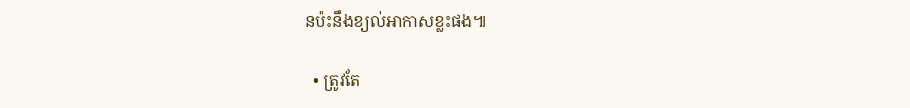នប៉ះនឹងខ្យល់អាកាសខ្លះផង៕

  • ត្រូវតែ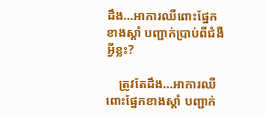ដឹង…អាការឈឺពោះផ្នែកខាងស្ដាំ បញ្ជាក់ប្រាប់ពីជំងឺអ្វីខ្លះ?

    ត្រូវតែដឹង…អាការឈឺពោះផ្នែកខាងស្ដាំ បញ្ជាក់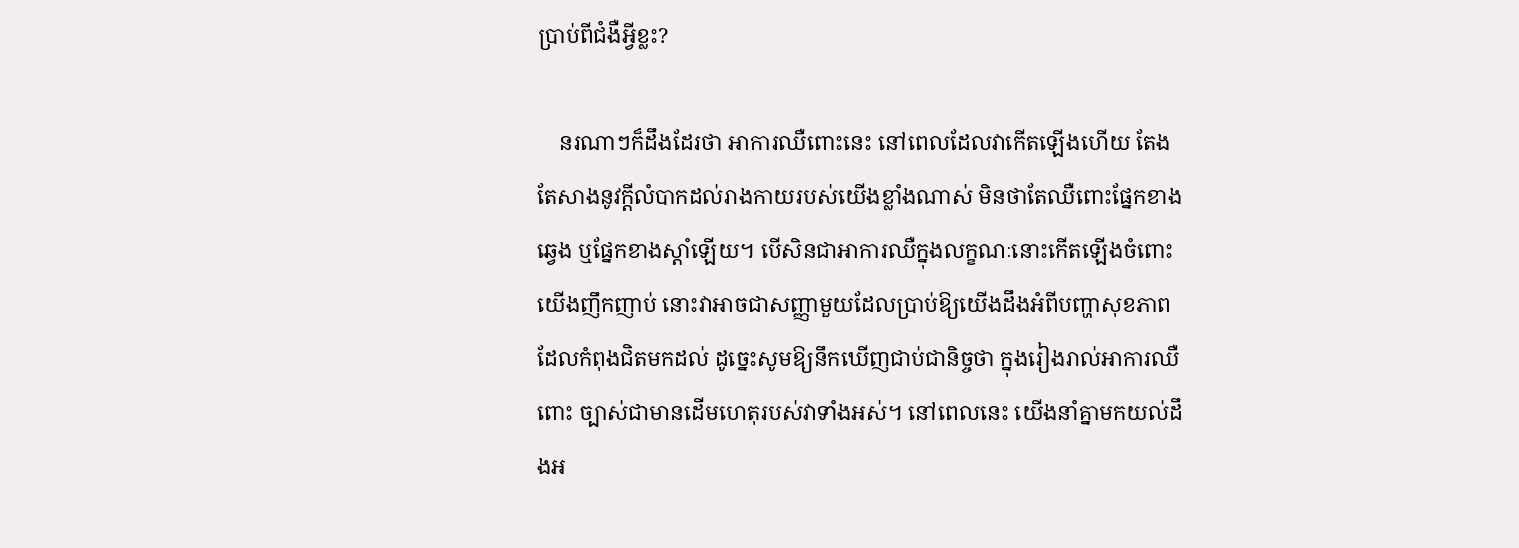ប្រាប់ពីជំងឺអ្វីខ្លះ?

    នរណាៗក៏ដឹងដែរថា អាការឈឺពោះនេះ នៅពេលដែលវាកើតឡើងហើយ តែងតែសាងនូវក្ដីលំបាកដល់រាងកាយរបស់យើងខ្លាំងណាស់ មិនថាតែឈឺពោះផ្នែកខាងឆ្វេង ឬផ្នែកខាងស្ដាំឡើយ។ បើសិនជាអាការឈឺក្នុងលក្ខណៈនោះកើតឡើងចំពោះយើងញឹកញាប់ នោះវាអាចជាសញ្ញាមួយដែលប្រាប់ឱ្យយើងដឹងអំពីបញ្ហាសុខភាពដែលកំពុងជិតមកដល់ ដូច្នេះសូមឱ្យនឹកឃើញជាប់ជានិច្ចថា ក្នុងរៀងរាល់អាការឈឺពោះ ច្បាស់ជាមានដើមហេតុរបស់វាទាំងអស់។ នៅពេលនេះ យើងនាំគ្នាមកយល់ដឹងអ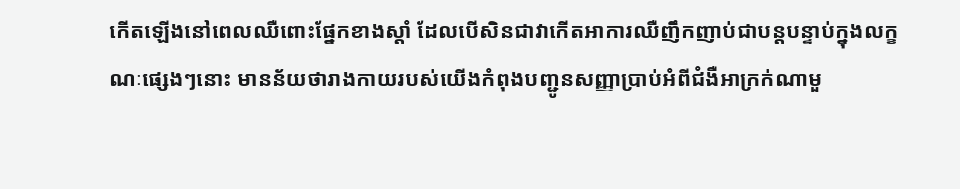កើតឡើងនៅពេលឈឺពោះផ្នែកខាងស្ដាំ ដែលបើសិនជាវាកើតអាការឈឺញឹកញាប់ជាបន្តបន្ទាប់ក្នុងលក្ខណៈផ្សេងៗនោះ មានន័យថារាងកាយរបស់យើងកំពុងបញ្ជូនសញ្ញាប្រាប់អំពីជំងឺអាក្រក់ណាមួ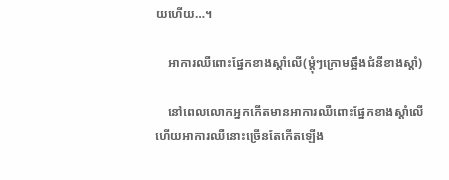យហើយ…។

    អាការឈឺពោះផ្នែកខាងស្ដាំលើ(ម្ដុំៗក្រោមឆ្អឹងជំនីខាងស្ដាំ)

    នៅពេលលោកអ្នកកើតមានអាការឈឺពោះផ្នែកខាងស្ដាំលើ ហើយអាការឈឺនោះច្រើនតែកើតឡើង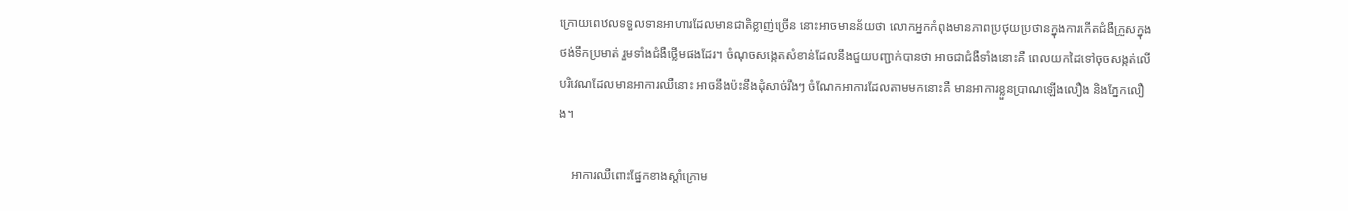ក្រោយពេឋលទទួលទានអាហារដែលមានជាតិខ្លាញ់ច្រើន នោះអាចមានន័យថា លោកអ្នកកំពុងមានភាពប្រថុយប្រថានក្នុងការកើតជំងឺក្រួសក្នុងថង់ទឹកប្រមាត់ រួមទាំងជំងឺថ្លើមផងដែរ។ ចំណុចសង្កេតសំខាន់ដែលនឹងជួយបញ្ជាក់បានថា អាចជាជំងឺទាំងនោះគឺ ពេលយកដៃទៅចុចសង្កត់លើបរិវេណដែលមានអាការឈឺនោះ អាចនឹងប៉ះនឹងដុំសាច់រឹងៗ ចំណែកអាការដែលតាមមកនោះគឺ មានអាការខ្លួនប្រាណឡើងលឿង និងភ្នែកលឿង។

    អាការឈឺពោះផ្នែកខាងស្ដាំក្រោម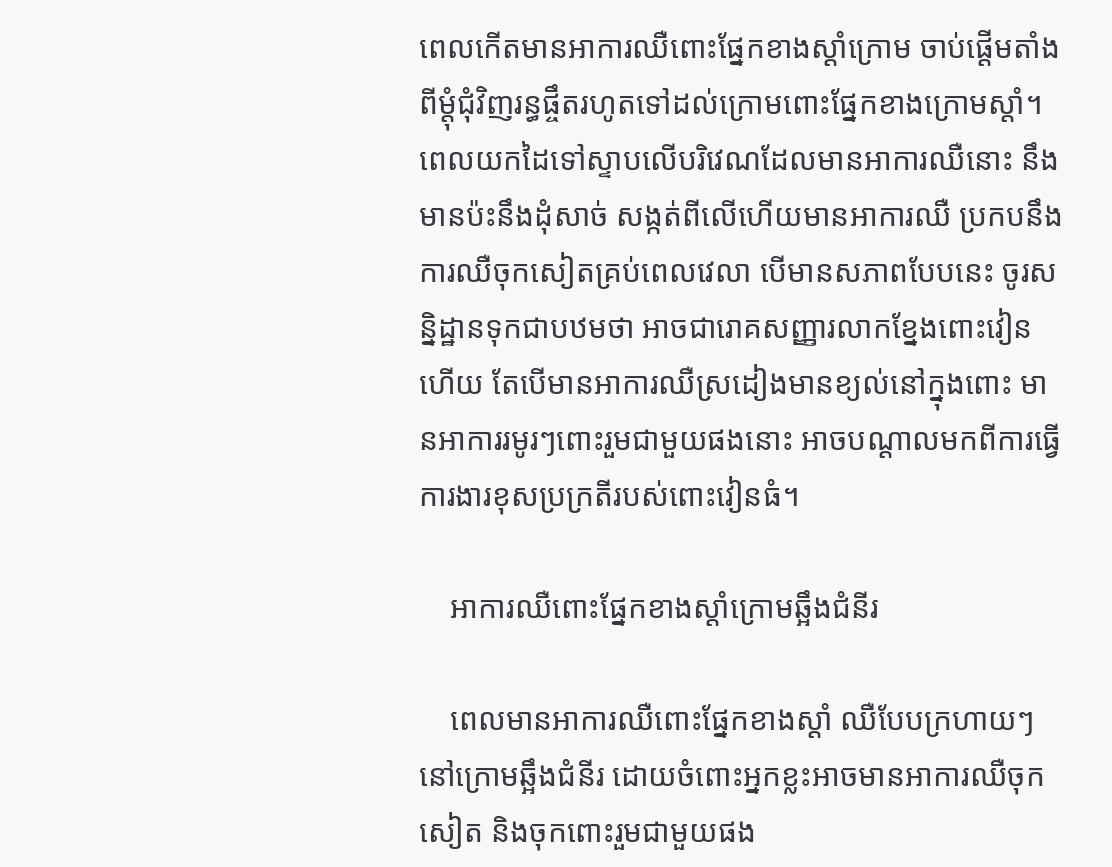ពេលកើតមានអាការឈឺពោះផ្នែកខាងស្ដាំក្រោម ចាប់ផ្ដើមតាំងពីម្ដុំជុំវិញរន្ធផ្ចឹតរហូតទៅដល់ក្រោមពោះផ្នែកខាងក្រោមស្ដាំ។ ពេលយកដៃទៅស្ទាបលើបរិវេណដែលមានអាការឈឺនោះ នឹងមានប៉ះនឹងដុំសាច់ សង្កត់ពីលើហើយមានអាការឈឺ ប្រកបនឹងការឈឺចុកសៀតគ្រប់ពេលវេលា បើមានសភាពបែបនេះ ចូរសន្និដ្ឋានទុកជាបឋមថា អាចជារោគសញ្ញារលាកខ្នែងពោះវៀនហើយ តែបើមានអាការឈឺស្រដៀងមានខ្យល់នៅក្នុងពោះ មានអាការរមូរៗពោះរួមជាមួយផងនោះ អាចបណ្ដាលមកពីការធ្វើការងារខុសប្រក្រតីរបស់ពោះវៀនធំ។

    អាការឈឺពោះផ្នែកខាងស្ដាំក្រោមឆ្អឹងជំនីរ

    ពេលមានអាការឈឺពោះផ្នែកខាងស្ដាំ ឈឺបែបក្រហាយៗនៅក្រោមឆ្អឹងជំនីរ ដោយចំពោះអ្នកខ្លះអាចមានអាការឈឺចុកសៀត និងចុកពោះរួមជាមួយផង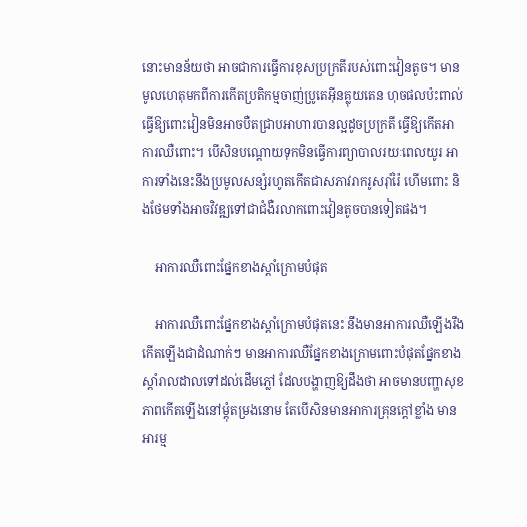នោះមានន័យថា អាចជាការធ្វើការខុសប្រក្រតីរបស់ពោះវៀនតូច។ មានមូលហេតុមកពីការកើតប្រតិកម្មចាញ់ប្រូតេអ៊ីនគ្លុយតេន ហុចផលប៉ះពាល់ធ្វើឱ្យពោះវៀនមិនអាចបឺតជ្រាបអាហារបានល្អដូចប្រក្រតី ធ្វើឱ្យកើតអាការឈឺពោះ។ បើសិនបណ្ដោយទុកមិនធ្វើការព្យាបាលរយៈពេលយូរ អាការទាំងនេះនឹងប្រមូលសន្សំរហូតកើតជាសភាវរាករូសរ៉ាំរ៉ៃ ហើមពោះ និងថែមទាំងអាចវិវឌ្ឍទៅជាជំងឺរលាកពោះវៀនតូចបានទៀតផង។

    អាការឈឺពោះផ្នែកខាងស្ដាំក្រោមបំផុត

    អាការឈឺពោះផ្នែកខាងស្ដាំក្រោមបំផុតនេះ នឹងមានអាការឈឺឡើងរឹងកើតឡើងជាដំណាក់ៗ មានអាការឈឺផ្នែកខាងក្រោមពោះបំផុតផ្នែកខាងស្ដាំរាលដាលទៅដល់ដើមភ្លៅ ដែលបង្ហាញឱ្យដឹងថា អាចមានបញ្ហាសុខភាពកើតឡើងនៅម្ដុំតម្រងនោម តែបើសិនមានអាការគ្រុនក្ដៅខ្លាំង មានអារម្ម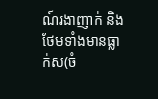ណ៍រងាញាក់ និងថែមទាំងមានធ្លាក់ស(ចំ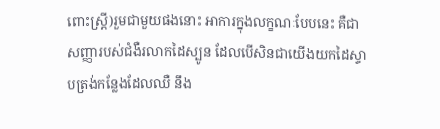ពោះស្រ្តី)រួមជាមួយផងនោះ អាការក្នុងលក្ខណៈបែបនេះ គឺជាសញ្ញារបស់ជំងឺរលាកដៃស្បូន ដែលបើសិនជាយើងយកដៃស្ទាបត្រង់កន្លែងដែលឈឺ នឹង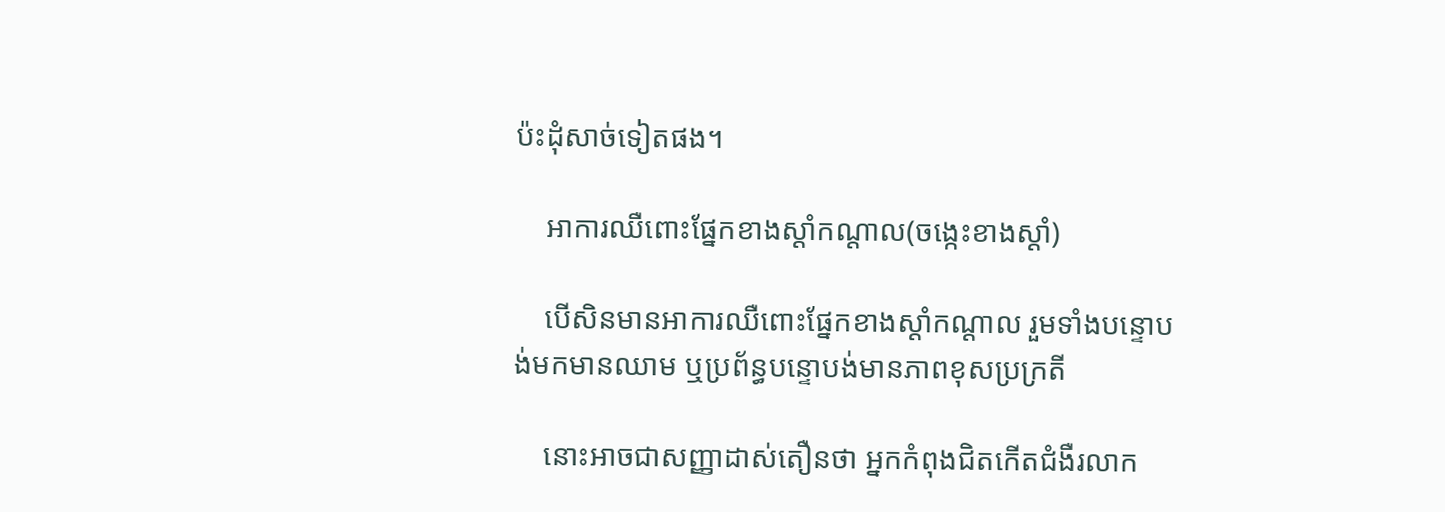ប៉ះដុំសាច់ទៀតផង។

    អាការឈឺពោះផ្នែកខាងស្ដាំកណ្ដាល(ចង្កេះខាងស្ដាំ)

    បើសិនមានអាការឈឺពោះផ្នែកខាងស្ដាំកណ្ដាល រួមទាំងបន្ទោបង់មកមានឈាម ឬប្រព័ន្ធបន្ទោបង់មានភាពខុសប្រក្រតី

    នោះអាចជាសញ្ញាដាស់តឿនថា អ្នកកំពុងជិតកើតជំងឺរលាក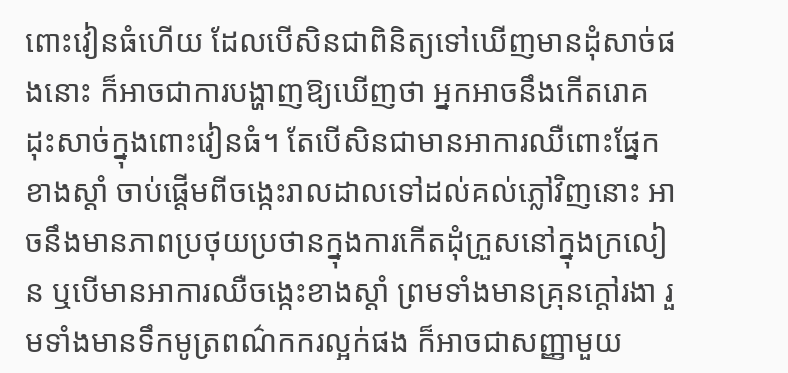ពោះវៀនធំហើយ ដែលបើសិនជាពិនិត្យទៅឃើញមានដុំសាច់ផងនោះ ក៏អាចជាការបង្ហាញឱ្យឃើញថា អ្នកអាចនឹងកើតរោគដុះសាច់ក្នុងពោះវៀនធំ។ តែបើសិនជាមានអាការឈឺពោះផ្នែកខាងស្ដាំ ចាប់ផ្ដើមពីចង្កេះរាលដាលទៅដល់គល់ភ្លៅវិញនោះ អាចនឹងមានភាពប្រថុយប្រថានក្នុងការកើតដុំក្រួសនៅក្នុងក្រលៀន ឬបើមានអាការឈឺចង្កេះខាងស្ដាំ ព្រមទាំងមានគ្រុនក្ដៅរងា រួមទាំងមានទឹកមូត្រពណ៌កករល្អក់ផង ក៏អាចជាសញ្ញាមួយ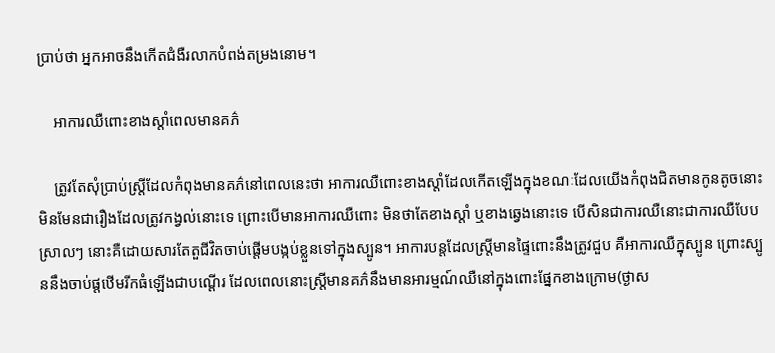ប្រាប់ថា អ្នកអាចនឹងកើតជំងឺរលាកបំពង់តម្រងនោម។

    អាការឈឺពោះខាងស្ដាំពេលមានគភ៌

    ត្រូវតែសុំប្រាប់ស្រ្តីដែលកំពុងមានគភ៌នៅពេលនេះថា អាការឈឺពោះខាងស្ដាំដែលកើតឡើងក្នុងខណៈដែលយើងកំពុងជិតមានកូនតូចនោះ មិនមែនជារឿងដែលត្រូវកង្វល់នោះទេ ព្រោះបើមានអាការឈឺពោះ មិនថាតែខាងស្ដាំ ឬខាងឆ្វេងនោះទេ បើសិនជាការឈឺនោះជាការឈឺបែបស្រាលៗ នោះគឺដោយសារតែតួជីវិតចាប់ផ្ដើមបង្កប់ខ្លួនទៅក្នុងស្បូន។ អាការបន្តដែលស្រ្តីមានផ្ទៃពោះនឹងត្រូវជួប គឺអាការឈឺក្នុស្បូន ព្រោះស្បូននឹងចាប់ផ្ដឋើមរីកធំឡើងជាបណ្ដើរ ដែលពេលនោះស្រ្តីមានគភ៌នឹងមានអារម្មណ៍ឈឺនៅក្នុងពោះផ្នែកខាងក្រោម(ថ្ងាស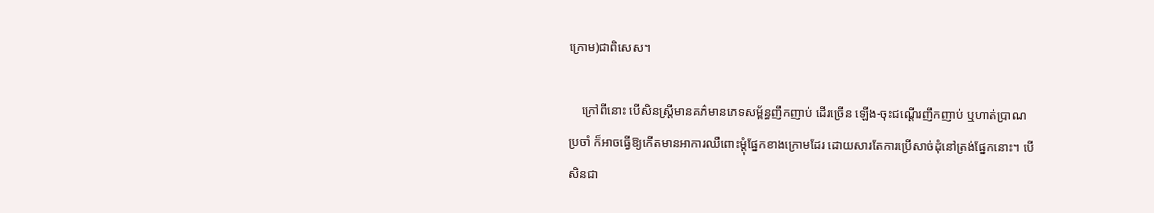ក្រោម)ជាពិសេស។

    ក្រៅពីនោះ បើសិនស្រ្តីមានគភ៌មានភេទសម្ព័ន្ធញឹកញាប់ ដើរច្រើន ឡើង-ចុះជណ្ដើរញឹកញាប់ ឬហាត់ប្រាណប្រចាំ ក៏អាចធ្វើឱ្យកើតមានអាការឈឺពោះម្ដុំផ្នែកខាងក្រោមដែរ ដោយសារតែការប្រើសាច់ដុំនៅត្រង់ផ្នែកនោះ។ បើសិនជា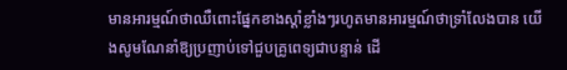មានអារម្មណ៍ថាឈឺពោះផ្នែកខាងស្ដាំខ្លាំងៗរហូតមានអារម្មណ៍ថាទ្រាំលែងបាន យើងសូមណែនាំឱ្យប្រញាប់ទៅជួបគ្រូពេទ្យជាបន្ទាន់ ដើ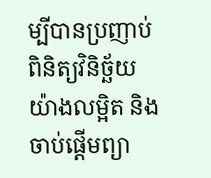ម្បីបានប្រញាប់ពិនិត្យវិនិច្ឆ័យយ៉ាងលម្អិត និងចាប់ផ្ដើមព្យា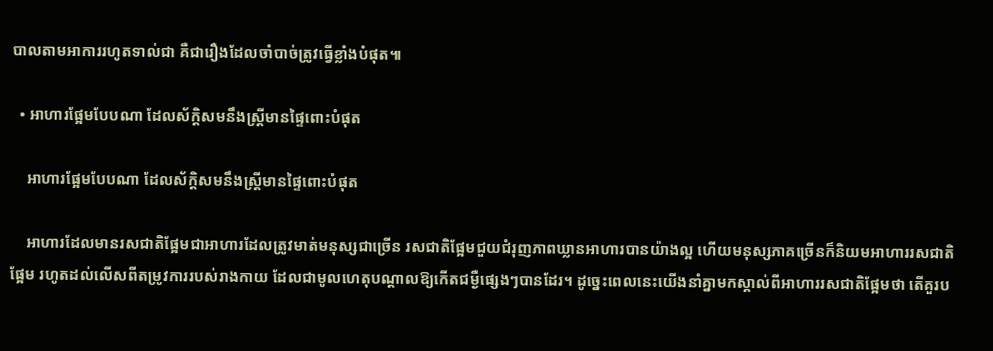បាលតាមអាការរហូតទាល់ជា គឺជារឿងដែលចាំបាច់ត្រូវធ្វើខ្លាំងបំផុត៕

  • អាហារផ្អែមបែបណា ដែលស័ក្តិសមនឹងស្រ្តីមានផ្ទៃពោះបំផុត

    អាហារផ្អែមបែបណា ដែលស័ក្តិសមនឹងស្រ្តីមានផ្ទៃពោះបំផុត

    អាហារដែលមានរសជាតិផ្អែមជាអាហារដែលត្រូវមាត់មនុស្សជាច្រើន រសជាតិផ្អែមជួយជំរុញភាពឃ្លានអាហារបានយ៉ាងល្អ ហើយមនុស្សភាគច្រើនក៏និយមអាហាររសជាតិផ្អែម រហូតដល់លើសពីតម្រូវការរបស់រាងកាយ ដែលជាមូលហេតុបណ្តាលឱ្យកើតជម្ងឺផ្សេងៗបានដែរ។ ដូច្នេះពេលនេះយើងនាំគ្នាមកស្គាល់ពីអាហាររសជាតិផ្អែមថា តើគួរប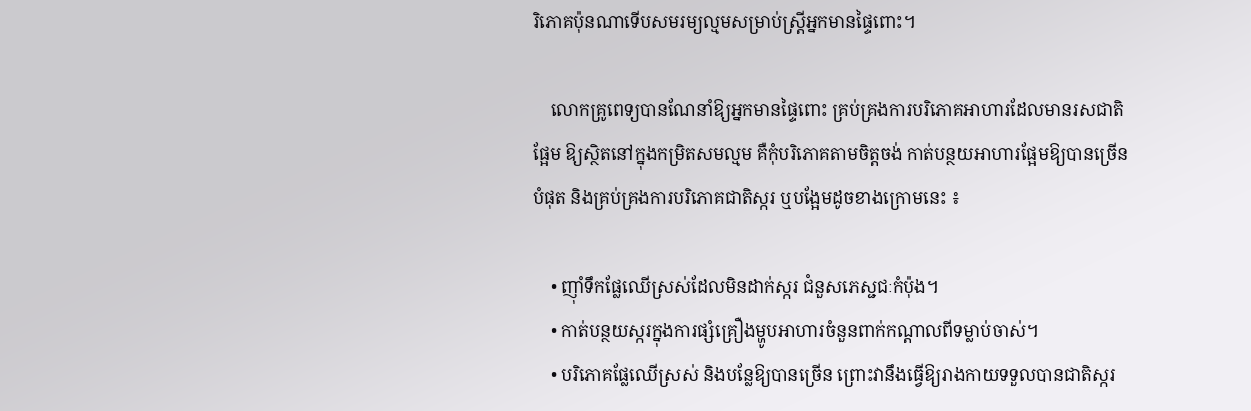រិភោគប៉ុនណាទើបសមរម្យល្មមសម្រាប់ស្រ្តីអ្នកមានផ្ទៃពោះ។

    លោកគ្រូពេទ្យបានណែនាំឱ្យអ្នកមានផ្ទៃពោះ គ្រប់គ្រងការបរិភោគអាហារដែលមានរសជាតិផ្អែម ឱ្យស្ថិតនៅក្នុងកម្រិតសមល្មម គឺកុំបរិភោគតាមចិត្តចង់ កាត់បន្ថយអាហារផ្អែមឱ្យបានច្រើនបំផុត និងគ្រប់គ្រងការបរិភោគជាតិស្ករ ឬបង្អែមដូចខាងក្រោមនេះ ៖

    • ញ៉ាំទឹកផ្លែឈើស្រស់ដែលមិនដាក់ស្ករ ជំនួសភេស្ជជៈកំប៉ុង។
    • កាត់បន្ថយស្ករក្នុងការផ្សំគ្រឿងម្ហូបអាហារចំនួនពាក់កណ្តាលពីទម្លាប់ចាស់។
    • បរិភោគផ្លែឈើស្រស់ និងបន្លែឱ្យបានច្រើន ព្រោះវានឹងធ្វើឱ្យរាងកាយទទួលបានជាតិស្ករ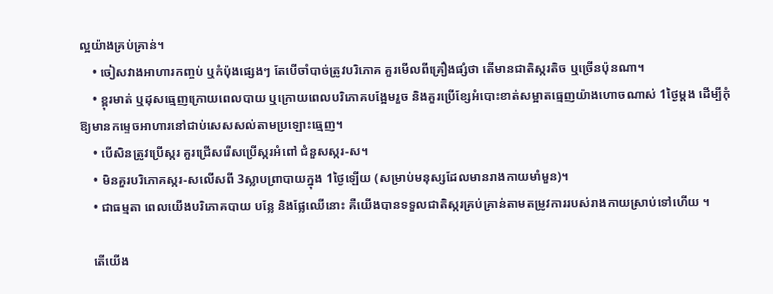ល្អយ៉ាងគ្រប់គ្រាន់។
    • ចៀសវាងអាហារកញ្ចប់ ឬកំប៉ុងផ្សេងៗ តែបើចាំបាច់ត្រូវបរិភោគ គួរមើលពីគ្រឿងផ្សំថា តើមានជាតិស្ករតិច ឬច្រើនប៉ុនណា។
    • ខ្ពុរមាត់ ឬដុសធ្មេញក្រោយពេលបាយ ឬក្រោយពេលបរិភោគបង្អែមរួច និងគួរប្រើខ្សែអំបោះខាត់សម្អាតធ្មេញយ៉ាងហោចណាស់ 1ថ្ងៃម្តង ដើម្បីកុំឱ្យមានកម្ទេចអាហារនៅជាប់សេសសល់តាមប្រឡោះធ្មេញ។
    • បើសិនត្រូវប្រើស្ករ គួរជ្រើសរើសប្រើស្ករអំពៅ ជំនួសស្ករ-ស។
    • មិនគួរបរិភោគស្ករ-សលើសពី 3ស្លាបព្រាបាយក្នុង 1ថ្ងៃឡើយ (សម្រាប់មនុស្សដែលមានរាងកាយមាំមួន)។
    • ជាធម្មតា ពេលយើងបរិភោគបាយ បន្លែ និងផ្លែឈើនោះ គឺយើងបានទទួលជាតិស្ករគ្រប់គ្រាន់តាមតម្រូវការរបស់រាងកាយស្រាប់ទៅហើយ ។

    តើយើង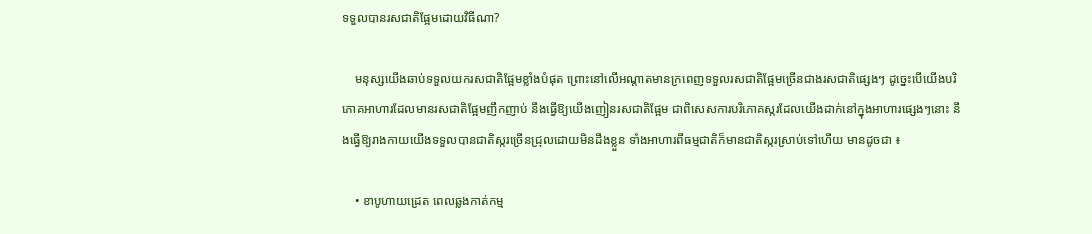ទទួលបានរសជាតិផ្អែមដោយវិធីណា?

    មនុស្សយើងឆាប់ទទួលយករសជាតិផ្អែមខ្លាំងបំផុត ព្រោះនៅលើអណ្តាតមានក្រពេញទទួលរសជាតិផ្អែមច្រើនជាងរសជាតិផ្សេងៗ ដូច្នេះបើយើងបរិភោគអាហារដែលមានរសជាតិផ្អែមញឹកញាប់ នឹងធ្វើឱ្យយើងញៀនរសជាតិផ្អែម ជាពិសេសការបរិភោគស្ករដែលយើងដាក់នៅក្នុងអាហារផ្សេងៗនោះ នឹងធ្វើឱ្យរាងកាយយើងទទួលបានជាតិស្ករច្រើនជ្រុលដោយមិនដឹងខ្លួន ទាំងអាហារពីធម្មជាតិក៏មានជាតិស្ករស្រាប់ទៅហើយ មានដូចជា ៖

    • ខាបូហាយដ្រេត ពេលឆ្លងកាត់កម្ម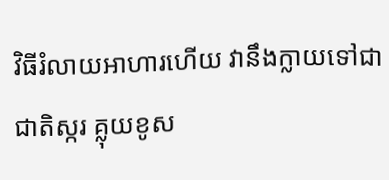វិធីរំលាយអាហារហើយ វានឹងក្លាយទៅជាជាតិស្ករ គ្លុយខូស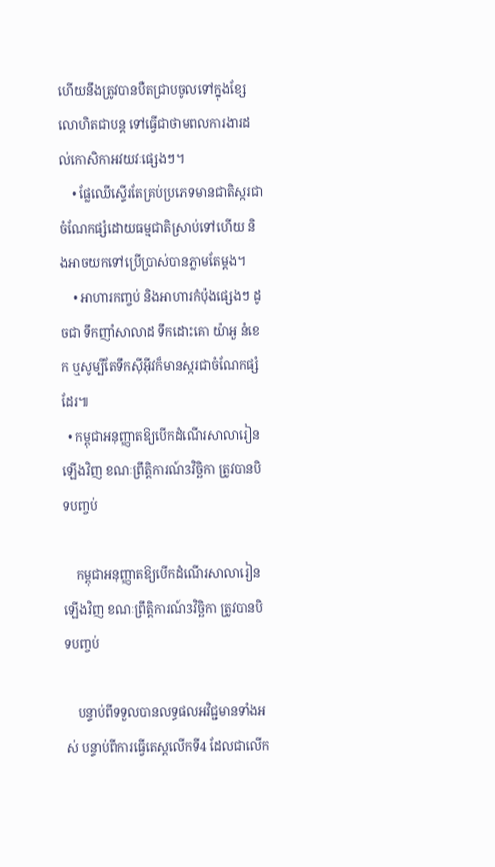ហើយនឹងត្រូវបានបឺតជ្រាបចូលទៅក្នុងខ្សែលោហិតជាបន្ត ទៅធ្វើជាថាមពលការងារដល់កោសិកាអវយវៈផ្សេងៗ។
    • ផ្លែឈើស្ទើរតែគ្រប់ប្រភេទមានជាតិស្ករជាចំណែកផ្សំដោយធម្មជាតិស្រាប់ទៅហើយ និងអាចយកទៅប្រើប្រាស់បានភ្លាមតែម្តង។
    • អាហារកញ្ចប់ និងអាហារកំប៉ុងផ្សេងៗ ដូចជា ទឹកញាំសាលាដ ទឹកដោះគោ យ៉ាអួ នំខេក ឬសូម្បីតែទឹកស៊ីអ៊ីវក៏មានស្ករជាចំណែកផ្សំដែរ៕
  • កម្ពុជាអនុញ្ញាតឱ្យបើកដំណើរសាលារៀនឡើងវិញ ខណៈព្រឹត្តិការណ៍3វិច្ឆិកា ត្រូវបានបិទបញ្ចប់

    កម្ពុជាអនុញ្ញាតឱ្យបើកដំណើរសាលារៀនឡើងវិញ ខណៈព្រឹត្តិការណ៍3វិច្ឆិកា ត្រូវបានបិទបញ្ចប់

    បន្ទាប់ពីទទួលបានលទ្ធផលអវិជ្ជមានទាំងអស់ បន្ទាប់ពីការធ្វើតេស្តលើកទី4 ដែលជាលើក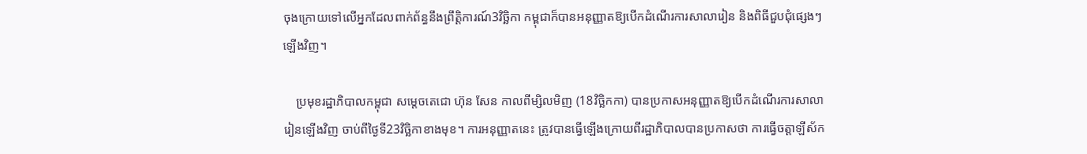ចុងក្រោយទៅលើអ្នកដែលពាក់ព័ន្ធនឹងព្រឹត្តិការណ៍3វិច្ឆិកា កម្ពុជាក៏បានអនុញ្ញាតឱ្យបើកដំណើរការសាលារៀន និងពិធីជួបជុំផ្សេងៗឡើងវិញ។

    ប្រមុខរដ្ឋាភិបាលកម្ពុជា សម្ដេចតេជោ ហ៊ុន សែន កាលពីម្សិលមិញ (18វិច្ឆិកកា) បានប្រកាសអនុញ្ញាតឱ្យបើកដំណើរការសាលារៀនឡើងវិញ ចាប់ពីថ្ងៃទី23វិច្ឆិកាខាងមុខ។ ការអនុញ្ញាតនេះ ត្រូវបានធ្វើឡើងក្រោយពីរដ្ឋាភិបាលបានប្រកាសថា ការធ្វើចត្តាឡីស័ក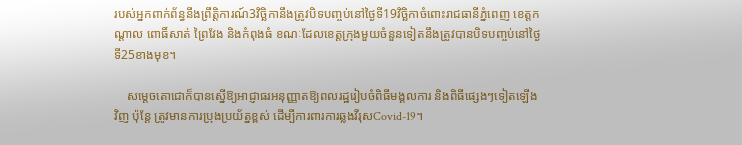របស់អ្នកពាក់ព័ន្ធនឹងព្រឹត្តិការណ៍3វិច្ឆិកានឹងត្រូវបិទបញ្ចប់នៅថ្ងៃទី19វិច្ឆិកាចំពោះរាជធានីភ្នំពេញ ខេត្តកណ្ដាល ពោធិ៍សាត់ ព្រៃវែង និងកំពុងធំ ខណៈដែលខេត្តក្រុងមួយចំនួនទៀតនឹងត្រូវបានបិទបញ្ចប់នៅថ្ងៃទី25ខាងមុខ។

    សម្ដេចតោជោក៏បានស្នើឱ្យអាជ្ញាធរអនុញ្ញាតឱ្យពលរដ្ឋរៀបចំពិធីមង្គលការ និងពិធីផ្សេងៗទៀតឡើងវិញ ប៉ុន្តែ ត្រូវមានការប្រុងប្រយ័ត្នខ្ពស់ ដើម្បីការពារការឆ្លងវីរុសCovid-19។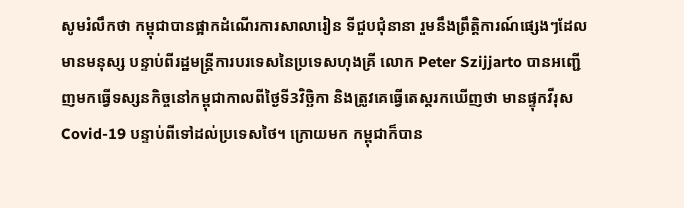សូមរំលឹកថា កម្ពុជាបានផ្អាកដំណើរការសាលារៀន ទីជួបជុំនានា រួមនឹងព្រឹត្តិការណ៍ផ្សេងៗដែលមានមនុស្ស បន្ទាប់ពីរដ្ឋមន្ត្រីការបរទេសនៃប្រទេសហុងគ្រី លោក Peter Szijjarto បានអញ្ជើញមកធ្វើទស្សនកិច្ចនៅកម្ពុជាកាលពីថ្ងៃទី3វិច្ឆិកា និងត្រូវគេធ្វើតេស្តរកឃើញថា មានផ្ទុកវីរុសCovid-19 បន្ទាប់ពីទៅដល់ប្រទេសថៃ។ ក្រោយមក កម្ពុជាក៏បាន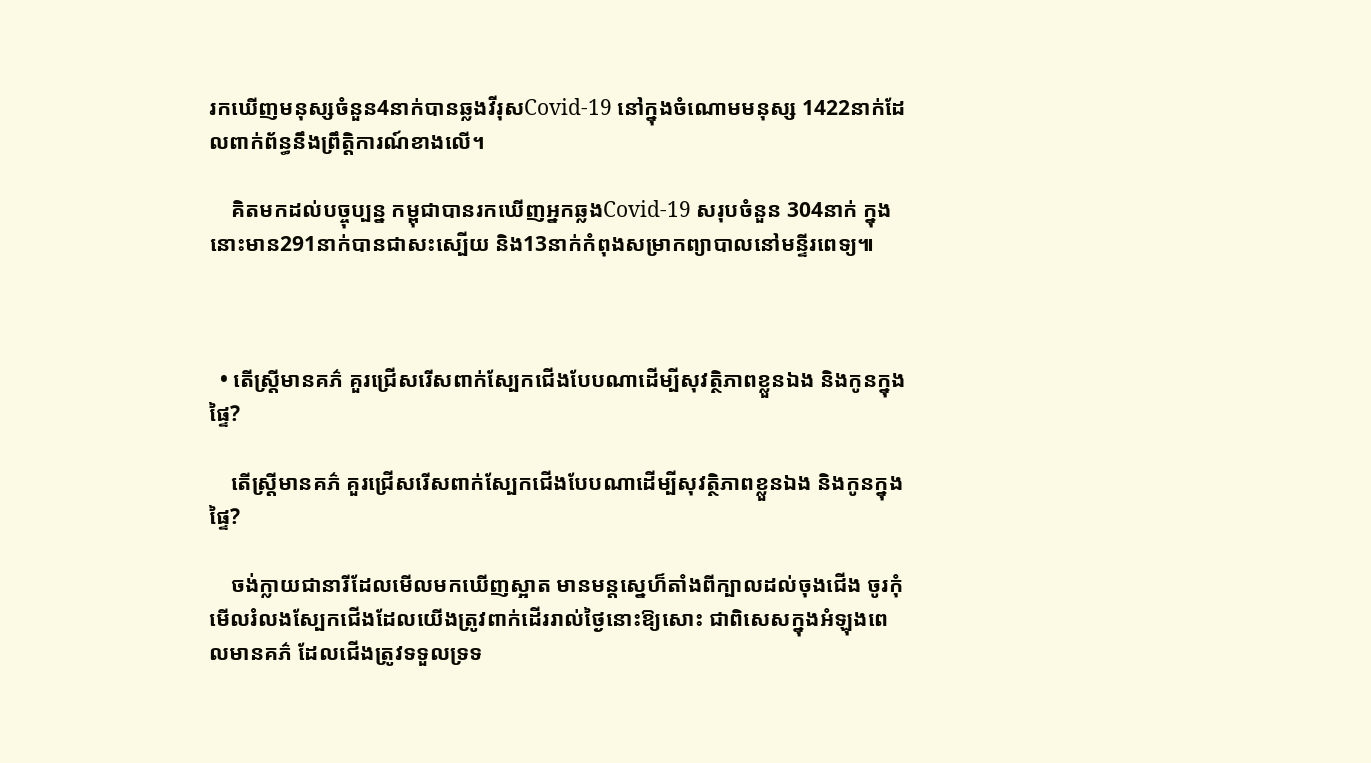រកឃើញមនុស្សចំនួន4នាក់បានឆ្លងវីរុសCovid-19 នៅក្នុងចំណោមមនុស្ស 1422នាក់ដែលពាក់ព័ន្ធនឹងព្រឹត្តិការណ៍ខាងលើ។

    គិតមកដល់បច្ចុប្បន្ន កម្ពុជាបានរកឃើញអ្នកឆ្លងCovid-19 សរុបចំនួន 304នាក់ ក្នុងនោះមាន291នាក់បានជាសះស្បើយ និង13នាក់កំពុងសម្រាកព្យាបាលនៅមន្ទីរពេទ្យ៕



  • តើស្រ្តីមានគភ៌ គួរជ្រើសរើសពាក់ស្បែកជើងបែបណាដើម្បីសុវត្ថិភាពខ្លួនឯង និងកូនក្នុងផ្ទៃ?

    តើស្រ្តីមានគភ៌ គួរជ្រើសរើសពាក់ស្បែកជើងបែបណាដើម្បីសុវត្ថិភាពខ្លួនឯង និងកូនក្នុងផ្ទៃ?

    ចង់ក្លាយជានារីដែលមើលមកឃើញស្អាត មានមន្តស្នេហ៏តាំងពីក្បាលដល់ចុងជើង ចូរកុំមើលរំលងស្បែកជើងដែលយើងត្រូវពាក់ដើររាល់ថ្ងៃនោះឱ្យសោះ ជាពិសេសក្នុងអំឡុងពេលមានគភ៌ ដែលជើងត្រូវទទួលទ្រទ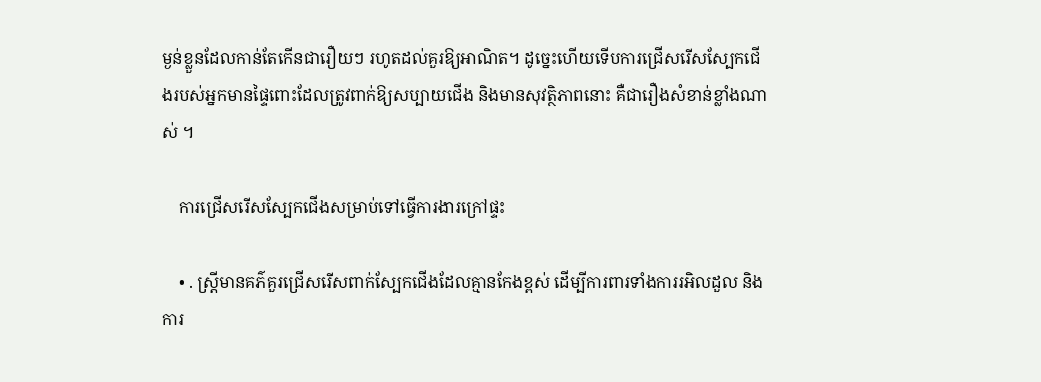ម្ងន់ខ្លួនដែលកាន់តែកើនជារឿយៗ រហូតដល់គួរឱ្យអាណិត។ ដូច្នេះហើយទើបការជ្រើសរើសស្បែកជើងរបស់អ្នកមានផ្ទៃពោះដែលត្រូវពាក់ឱ្យសប្បាយជើង និងមានសុវត្ថិភាពនោះ គឺជារឿងសំខាន់ខ្លាំងណាស់ ។

    ការជ្រើសរើសស្បែកជើងសម្រាប់ទៅធ្វើការងារក្រៅផ្ទះ

    • . ស្រ្តីមានគភ៌គួរជ្រើសរើសពាក់ស្បែកជើងដែលគ្មានកែងខ្ពស់ ដើម្បីការពារទាំងការរអិលដួល និងការ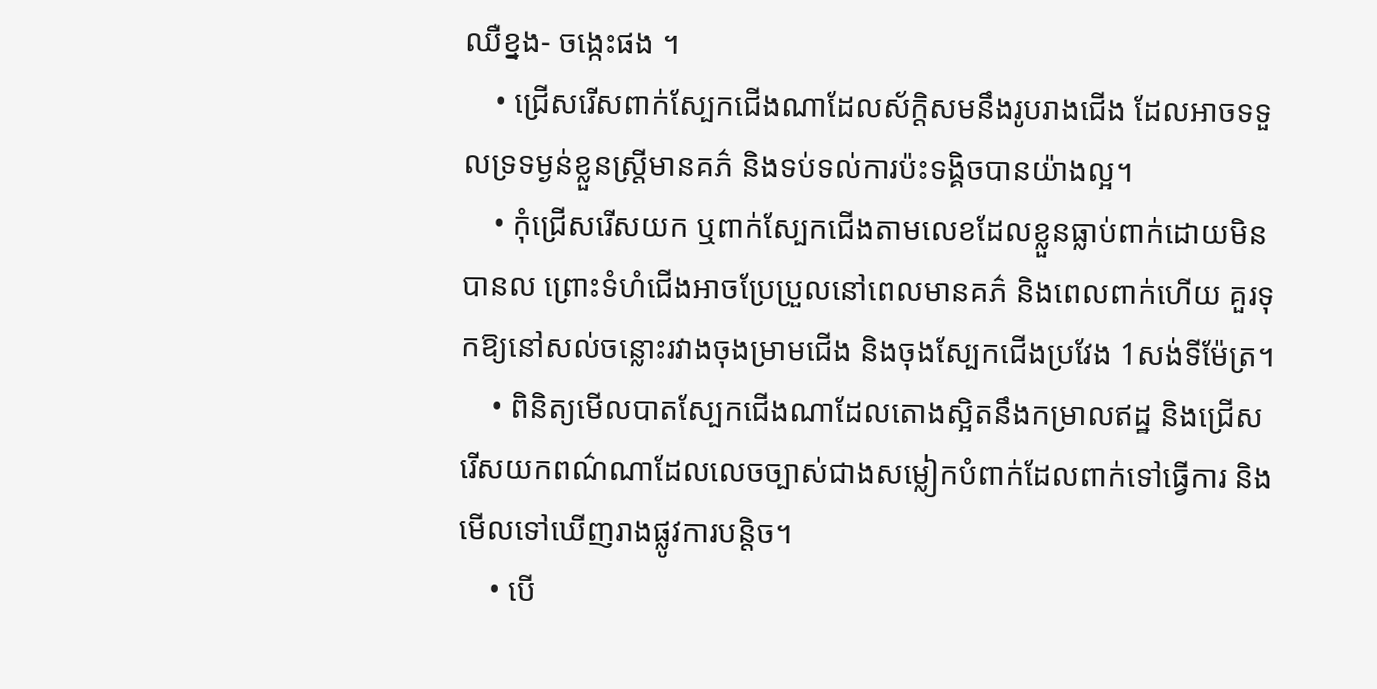ឈឺខ្នង- ចង្កេះផង ។
    • ជ្រើសរើសពាក់ស្បែកជើងណាដែលស័ក្តិសមនឹងរូបរាងជើង ដែលអាចទទួលទ្រទម្ងន់ខ្លួនស្រ្តីមានគភ៌ និងទប់ទល់ការប៉ះទង្គិចបានយ៉ាងល្អ។
    • កុំជ្រើសរើសយក ឬពាក់ស្បែកជើងតាមលេខដែលខ្លួនធ្លាប់ពាក់ដោយមិនបានល ព្រោះទំហំជើងអាចប្រែប្រួលនៅពេលមានគភ៌ និងពេលពាក់ហើយ គួរទុកឱ្យនៅសល់ចន្លោះរវាងចុងម្រាមជើង និងចុងស្បែកជើងប្រវែង 1សង់ទីម៉ែត្រ។
    • ពិនិត្យមើលបាតស្បែកជើងណាដែលតោងស្អិតនឹងកម្រាលឥដ្ឋ និងជ្រើសរើសយកពណ៌ណាដែលលេចច្បាស់ជាងសម្លៀកបំពាក់ដែលពាក់ទៅធ្វើការ និងមើលទៅឃើញរាងផ្លូវការបន្តិច។
    • បើ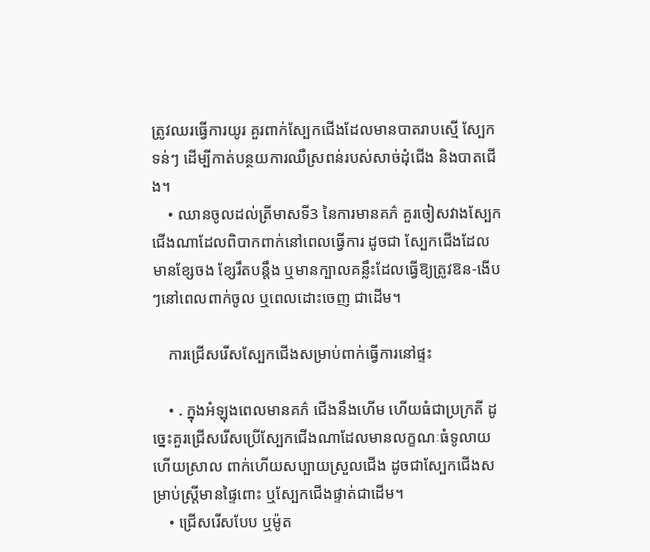ត្រូវឈរធ្វើការយូរ គួរពាក់ស្បែកជើងដែលមានបាតរាបស្មើ ស្បែកទន់ៗ ដើម្បីកាត់បន្ថយការឈឺស្រពន់របស់សាច់ដុំជើង និងបាតជើង។
    • ឈានចូលដល់ត្រីមាសទី3 នៃការមានគភ៌ គួរចៀសវាងស្បែកជើងណាដែលពិបាកពាក់នៅពេលធ្វើការ ដូចជា ស្បែកជើងដែលមានខ្សែចង ខ្សែរឹតបន្តឹង ឬមានក្បាលគន្លឹះដែលធ្វើឱ្យត្រូវឱន-ងើបៗនៅពេលពាក់ចូល ឬពេលដោះចេញ ជាដើម។

    ការជ្រើសរើសស្បែកជើងសម្រាប់ពាក់ធ្វើការនៅផ្ទះ

    • . ក្នុងអំឡុងពេលមានគភ៌ ជើងនឹងហើម ហើយធំជាប្រក្រតី ដូច្នេះគួរជ្រើសរើសប្រើស្បែកជើងណាដែលមានលក្ខណៈធំទូលាយ ហើយស្រាល ពាក់ហើយសប្បាយស្រួលជើង ដូចជាស្បែកជើងសម្រាប់ស្ត្រីមានផ្ទៃពោះ ឬស្បែកជើងផ្ទាត់ជាដើម។
    • ជ្រើសរើសបែប ឬម៉ូត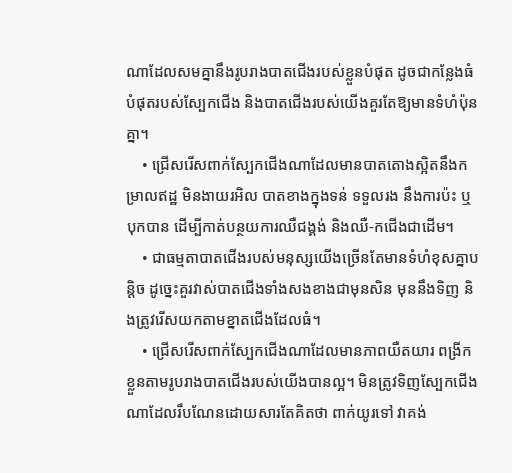ណាដែលសមគ្នានឹងរូបរាងបាតជើងរបស់ខ្លួនបំផុត ដូចជាកន្លែងធំបំផុតរបស់ស្បែកជើង និងបាតជើងរបស់យើងគួរតែឱ្យមានទំហំប៉ុនគ្នា។
    • ជ្រើសរើសពាក់ស្បែកជើងណាដែលមានបាតតោងស្អិតនឹងកម្រាលឥដ្ឋ មិនងាយរអិល បាតខាងក្នុងទន់ ទទួលរង នឹងការប៉ះ ឬបុកបាន ដើម្បីកាត់បន្ថយការឈឺជង្គង់ និងឈឺ-កជើងជាដើម។
    • ជាធម្មតាបាតជើងរបស់មនុស្សយើងច្រើនតែមានទំហំខុសគ្នាបន្តិច ដូច្នេះគួរវាស់បាតជើងទាំងសងខាងជាមុនសិន មុននឹងទិញ និងត្រូវរើសយកតាមខ្នាតជើងដែលធំ។
    • ជ្រើសរើសពាក់ស្បែកជើងណាដែលមានភាពយឺតយារ ពង្រីកខ្លួនតាមរូបរាងបាតជើងរបស់យើងបានល្អ។ មិនត្រូវទិញស្បែកជើងណាដែលរឹបណែនដោយសារតែគិតថា ពាក់យូរទៅ វាគង់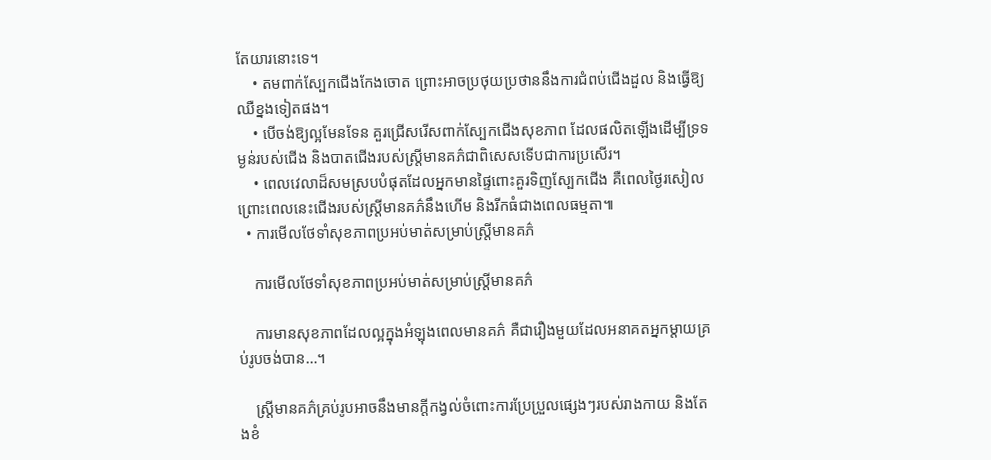តែយារនោះទេ។
    • តមពាក់ស្បែកជើងកែងចោត ព្រោះអាចប្រថុយប្រថាននឹងការជំពប់ជើងដួល និងធ្វើឱ្យឈឺខ្នងទៀតផង។
    • បើចង់ឱ្យល្អមែនទែន គួរជ្រើសរើសពាក់ស្បែកជើងសុខភាព ដែលផលិតឡើងដើម្បីទ្រទម្ងន់របស់ជើង និងបាតជើងរបស់ស្រ្តីមានគភ៌ជាពិសេសទើបជាការប្រសើរ។
    • ពេលវេលាដ៏សមស្របបំផុតដែលអ្នកមានផ្ទៃពោះគួរទិញស្បែកជើង គឺពេលថ្ងៃរសៀល ព្រោះពេលនេះជើងរបស់ស្រ្តីមានគភ៌នឹងហើម និងរីកធំជាងពេលធម្មតា៕
  • ការមើលថែទាំសុខភាពប្រអប់មាត់សម្រាប់ស្រ្តីមានគភ៌

    ការមើលថែទាំសុខភាពប្រអប់មាត់សម្រាប់ស្រ្តីមានគភ៌

    ការមានសុខភាពដែលល្អក្នុងអំឡុងពេលមានគភ៌ គឺជារឿងមួយដែលអនាគតអ្នកម្តាយគ្រប់រូបចង់បាន…។

    ស្រ្តីមានគភ៌គ្រប់រូបអាចនឹងមានក្តីកង្វល់ចំពោះការប្រែប្រួលផ្សេងៗរបស់រាងកាយ និងតែងខំ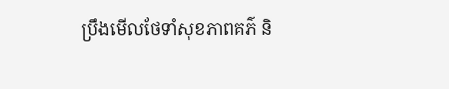ប្រឹងមើលថែទាំសុខភាពគភ៌ និ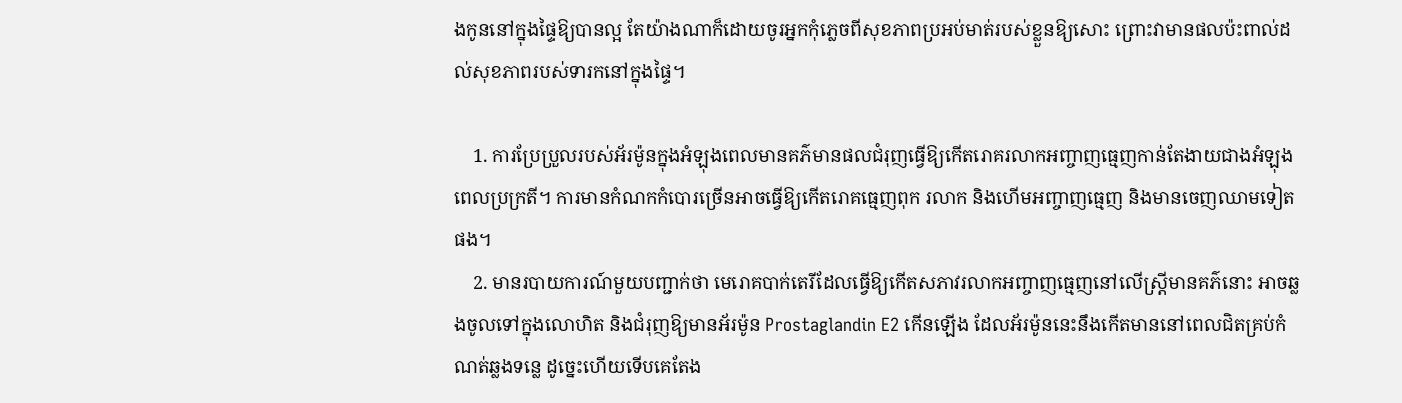ងកូននៅក្នុងផ្ទៃឱ្យបានល្អ តែយ៉ាងណាក៏ដោយចូរអ្នកកុំភ្លេចពីសុខភាពប្រអប់មាត់របស់ខ្លួនឱ្យសោះ ព្រោះវាមានផលប៉ះពាល់ដល់សុខភាពរបស់ទារកនៅក្នុងផ្ទៃ។

    1. ការប្រែប្រួលរបស់អ័រម៉ូនក្នុងអំឡុងពេលមានគភ៌មានផលជំរុញធ្វើឱ្យកើតរោគរលាកអញ្ចាញធ្មេញកាន់តែងាយជាងអំឡុងពេលប្រក្រតី។ ការមានកំណកកំបោរច្រើនអាចធ្វើឱ្យកើតរោគធ្មេញពុក រលាក និងហើមអញ្ចាញធ្មេញ និងមានចេញឈាមទៀតផង។
    2. មានរបាយការណ៍មួយបញ្ជាក់ថា មេរោគបាក់តេរីដែលធ្វើឱ្យកើតសភាវរលាកអញ្ចាញធ្មេញនៅលើស្រ្តីមានគភ៌នោះ អាចឆ្លងចូលទៅក្នុងលោហិត និងជំរុញឱ្យមានអ័រម៉ូន Prostaglandin E2 កើនឡើង ដែលអ័រម៉ូននេះនឹងកើតមាននៅពេលជិតគ្រប់កំណត់ឆ្លងទន្លេ ដូច្នេះហើយទើបគេតែង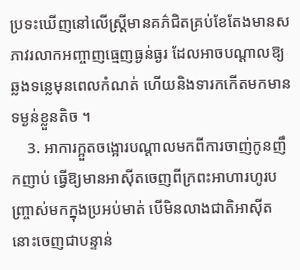ប្រទះឃើញនៅលើស្រ្តីមានគភ៌ជិតគ្រប់ខែតែងមានសភាវរលាកអញ្ចាញធ្មេញធ្ងន់ធ្ងរ ដែលអាចបណ្ដាលឱ្យឆ្លងទន្លេមុនពេលកំណត់ ហើយនិងទារកកើតមកមានទម្ងន់ខ្លួនតិច ។
    3. អាការក្អួតចង្អោរបណ្តាលមកពីការចាញ់កូនញឹកញាប់ ធ្វើឱ្យមានអាស៊ីតចេញពីក្រពះអាហារហូរបញ្ច្រាស់មកក្នុងប្រអប់មាត់ បើមិនលាងជាតិអាស៊ីតនោះចេញជាបន្ទាន់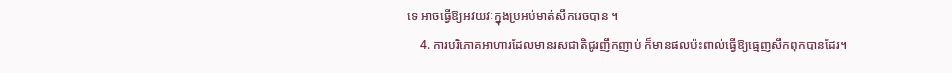ទេ អាចធ្វើឱ្យអវយវៈក្នុងប្រអប់មាត់សឹករេចបាន ។
    4. ការបរិភោគអាហារដែលមានរសជាតិជូរញឹកញាប់ ក៏មានផលប៉ះពាល់ធ្វើឱ្យធ្មេញសឹកពុកបានដែរ។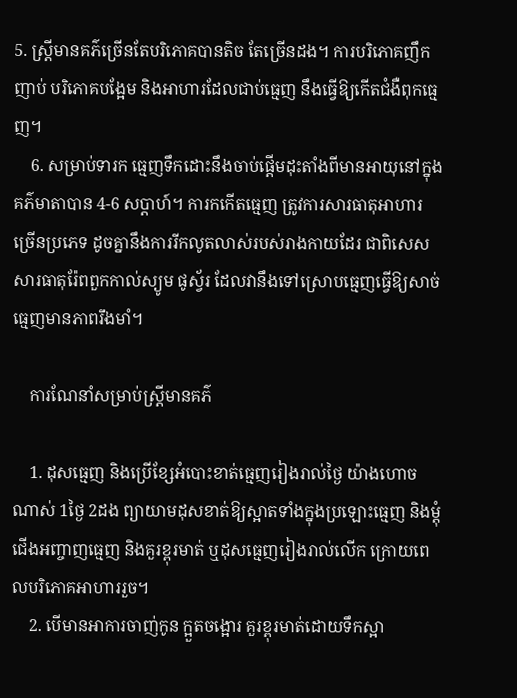5. ស្រ្តីមានគភ៌ច្រើនតែបរិភោគបានតិច តែច្រើនដង។ ការបរិភោគញឹកញាប់ បរិភោគបង្អែម និងអាហារដែលជាប់ធ្មេញ នឹងធ្វើឱ្យកើតជំងឺពុកធ្មេញ។
    6. សម្រាប់ទារក ធ្មេញទឹកដោះនឹងចាប់ផ្តើមដុះតាំងពីមានអាយុនៅក្នុងគភ៌មាតាបាន 4-6 សប្តាហ៍។ ការកកើតធ្មេញ ត្រូវការសារធាតុអាហារច្រើនប្រភេទ ដូចគ្នានឹងការរីកលូតលាស់របស់រាងកាយដែរ ជាពិសេសសារធាតុរ៉ែពពួកកាល់ស្យូម ផូស្វ័រ ដែលវានឹងទៅស្រោបធ្មេញធ្វើឱ្យសាច់ធ្មេញមានភាពរឹងមាំ។

    ការណែនាំសម្រាប់ស្រ្តីមានគភ៌

    1. ដុសធ្មេញ និងប្រើខ្សែអំបោះខាត់ធ្មេញរៀងរាល់ថ្ងៃ យ៉ាងហោចណាស់ 1ថ្ងៃ 2ដង ព្យាយាមដុសខាត់ឱ្យស្អាតទាំងក្នុងប្រឡោះធ្មេញ និងម្តុំជើងអញ្ចាញធ្មេញ និងគួរខ្ពុរមាត់ ឬដុសធ្មេញរៀងរាល់លើក ក្រោយពេលបរិភោគអាហាររួច។
    2. បើមានអាការចាញ់កូន ក្អួតចង្អោរ គួរខ្ពុរមាត់ដោយទឹកស្អា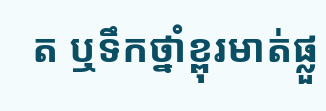ត ឬទឹកថ្នាំខ្ពុរមាត់ផ្លួ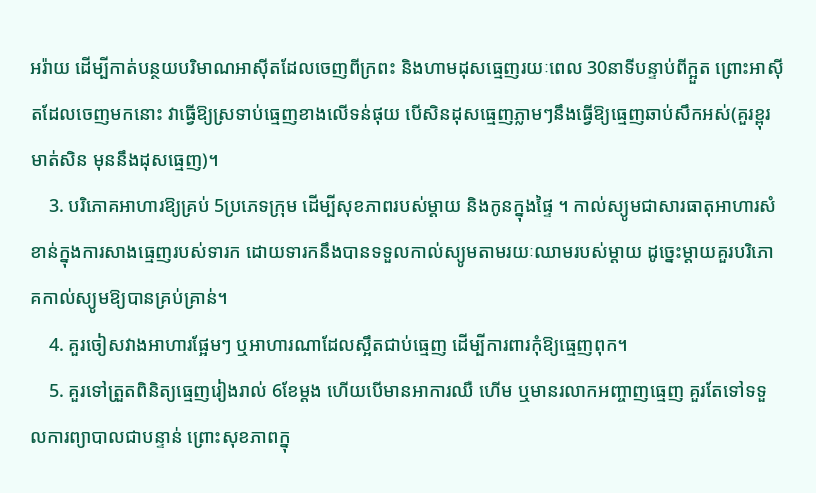អរ៉ាយ ដើម្បីកាត់បន្ថយបរិមាណអាស៊ីតដែលចេញពីក្រពះ និងហាមដុសធ្មេញរយៈពេល 30នាទីបន្ទាប់ពីក្អួត ព្រោះអាស៊ីតដែលចេញមកនោះ វាធ្វើឱ្យស្រទាប់ធ្មេញខាងលើទន់ផុយ បើសិនដុសធ្មេញភ្លាមៗនឹងធ្វើឱ្យធ្មេញឆាប់សឹកអស់(គួរខ្ពុរមាត់សិន មុននឹងដុសធ្មេញ)។
    3. បរិភោគអាហារឱ្យគ្រប់ 5ប្រភេទក្រុម ដើម្បីសុខភាពរបស់ម្តាយ និងកូនក្នុងផ្ទៃ ។ កាល់ស្យូមជាសារធាតុអាហារសំខាន់ក្នុងការសាងធ្មេញរបស់ទារក ដោយទារកនឹងបានទទួលកាល់ស្យូមតាមរយៈឈាមរបស់ម្តាយ ដូច្នេះម្តាយគួរបរិភោគកាល់ស្យូមឱ្យបានគ្រប់គ្រាន់។
    4. គួរចៀសវាងអាហារផ្អែមៗ ឬអាហារណាដែលស្អឹតជាប់ធ្មេញ ដើម្បីការពារកុំឱ្យធ្មេញពុក។
    5. គួរទៅត្រួតពិនិត្យធ្មេញរៀងរាល់ 6ខែម្តង ហើយបើមានអាការឈឺ ហើម ឬមានរលាកអញ្ចាញធ្មេញ គួរតែទៅទទួលការព្យាបាលជាបន្ទាន់ ព្រោះសុខភាពក្នុ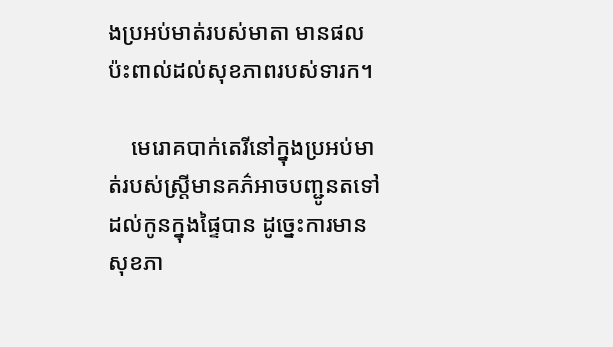ងប្រអប់មាត់របស់មាតា មានផលប៉ះពាល់ដល់សុខភាពរបស់ទារក។

    មេរោគបាក់តេរីនៅក្នុងប្រអប់មាត់របស់ស្រ្តីមានគភ៌អាចបញ្ជូនតទៅដល់កូនក្នុងផ្ទៃបាន ដូច្នេះការមានសុខភា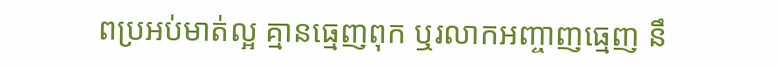ពប្រអប់មាត់ល្អ គ្មានធ្មេញពុក ឬរលាកអញ្ចាញធ្មេញ នឹ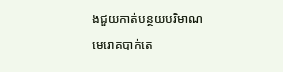ងជួយកាត់បន្ថយបរិមាណមេរោគបាក់តេ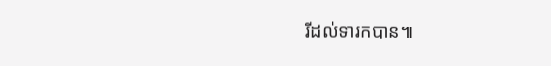រីដល់ទារកបាន៕